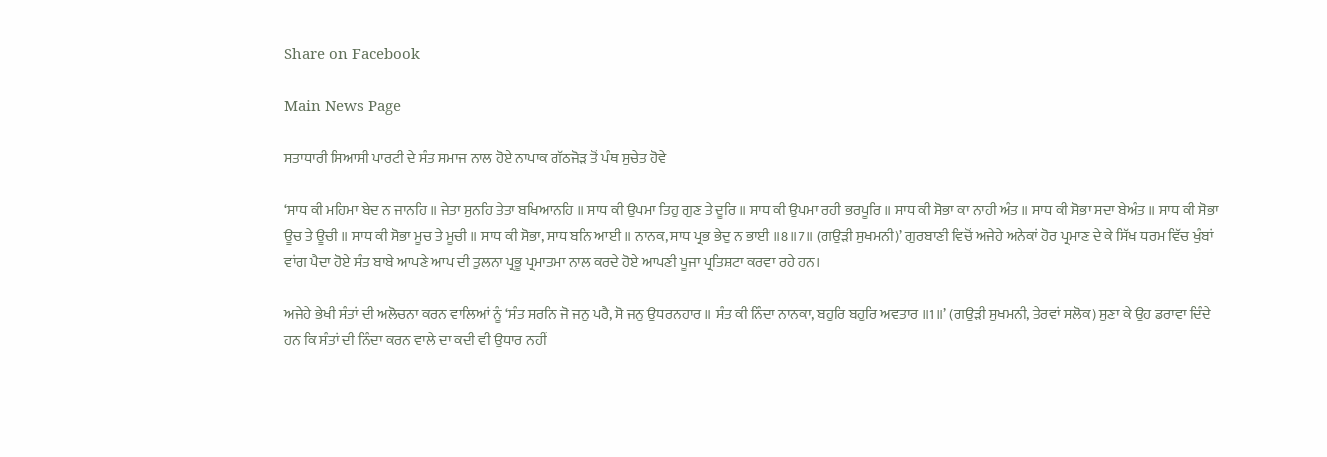Share on Facebook

Main News Page

ਸਤਾਧਾਰੀ ਸਿਆਸੀ ਪਾਰਟੀ ਦੇ ਸੰਤ ਸਮਾਜ ਨਾਲ ਹੋਏ ਨਾਪਾਕ ਗੱਠਜੋੜ ਤੋਂ ਪੰਥ ਸੁਚੇਤ ਹੋਵੇ

‘ਸਾਧ ਕੀ ਮਹਿਮਾ ਬੇਦ ਨ ਜਾਨਹਿ ॥ ਜੇਤਾ ਸੁਨਹਿ ਤੇਤਾ ਬਖਿਆਨਹਿ ॥ ਸਾਧ ਕੀ ਉਪਮਾ ਤਿਹੁ ਗੁਣ ਤੇ ਦੂਰਿ ॥ ਸਾਧ ਕੀ ਉਪਮਾ ਰਹੀ ਭਰਪੂਰਿ ॥ ਸਾਧ ਕੀ ਸੋਭਾ ਕਾ ਨਾਹੀ ਅੰਤ ॥ ਸਾਧ ਕੀ ਸੋਭਾ ਸਦਾ ਬੇਅੰਤ ॥ ਸਾਧ ਕੀ ਸੋਭਾ ਊਚ ਤੇ ਊਚੀ ॥ ਸਾਧ ਕੀ ਸੋਭਾ ਮੂਚ ਤੇ ਮੂਚੀ ॥ ਸਾਧ ਕੀ ਸੋਭਾ, ਸਾਧ ਬਨਿ ਆਈ ॥ ਨਾਨਕ, ਸਾਧ ਪ੍ਰਭ ਭੇਦੁ ਨ ਭਾਈ ॥8॥7॥ (ਗਉੜੀ ਸੁਖਮਨੀ)’ ਗੁਰਬਾਣੀ ਵਿਚੋਂ ਅਜੇਹੇ ਅਨੇਕਾਂ ਹੋਰ ਪ੍ਰਮਾਣ ਦੇ ਕੇ ਸਿੱਖ ਧਰਮ ਵਿੱਚ ਖੁੰਬਾਂ ਵਾਂਗ ਪੈਦਾ ਹੋਏ ਸੰਤ ਬਾਬੇ ਆਪਣੇ ਆਪ ਦੀ ਤੁਲਨਾ ਪ੍ਰਭੂ ਪ੍ਰਮਾਤਮਾ ਨਾਲ ਕਰਦੇ ਹੋਏ ਆਪਣੀ ਪੂਜਾ ਪ੍ਰਤਿਸ਼ਟਾ ਕਰਵਾ ਰਹੇ ਹਨ।

ਅਜੇਹੇ ਭੇਖੀ ਸੰਤਾਂ ਦੀ ਅਲੋਚਨਾ ਕਰਨ ਵਾਲਿਆਂ ਨੂੰ ‘ਸੰਤ ਸਰਨਿ ਜੋ ਜਨੁ ਪਰੈ, ਸੋ ਜਨੁ ਉਧਰਨਹਾਰ ॥ ਸੰਤ ਕੀ ਨਿੰਦਾ ਨਾਨਕਾ, ਬਹੁਰਿ ਬਹੁਰਿ ਅਵਤਾਰ ॥1॥’ (ਗਉੜੀ ਸੁਖਮਨੀ, ਤੇਰਵਾਂ ਸਲੋਕ) ਸੁਣਾ ਕੇ ਉਹ ਡਰਾਵਾ ਦਿੰਦੇ ਹਨ ਕਿ ਸੰਤਾਂ ਦੀ ਨਿੰਦਾ ਕਰਨ ਵਾਲੇ ਦਾ ਕਦੀ ਵੀ ਉਧਾਰ ਨਹੀਂ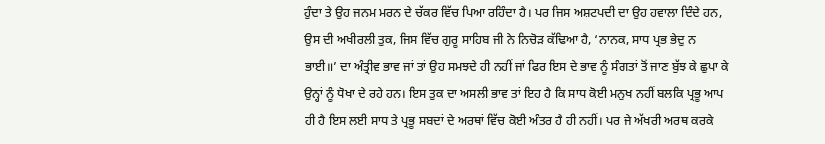ਹੁੰਦਾ ਤੇ ਉਹ ਜਨਮ ਮਰਨ ਦੇ ਚੱਕਰ ਵਿੱਚ ਪਿਆ ਰਹਿੰਦਾ ਹੈ। ਪਰ ਜਿਸ ਅਸ਼ਟਪਦੀ ਦਾ ਉਹ ਹਵਾਲਾ ਦਿੰਦੇ ਹਨ, ਉਸ ਦੀ ਅਖੀਰਲੀ ਤੁਕ, ਜਿਸ ਵਿੱਚ ਗੁਰੂ ਸਾਹਿਬ ਜੀ ਨੇ ਨਿਚੋੜ ਕੱਢਿਆ ਹੈ, ‘ਨਾਨਕ, ਸਾਧ ਪ੍ਰਭ ਭੇਦੁ ਨ ਭਾਈ॥’ ਦਾ ਅੰਤ੍ਰੀਵ ਭਾਵ ਜਾਂ ਤਾਂ ਉਹ ਸਮਝਦੇ ਹੀ ਨਹੀਂ ਜਾਂ ਫਿਰ ਇਸ ਦੇ ਭਾਵ ਨੂੰ ਸੰਗਤਾਂ ਤੋਂ ਜਾਣ ਬੁੱਝ ਕੇ ਛੁਪਾ ਕੇ ਉਨ੍ਹਾਂ ਨੂੰ ਧੋਖਾ ਦੇ ਰਹੇ ਹਨ। ਇਸ ਤੁਕ ਦਾ ਅਸਲੀ ਭਾਵ ਤਾਂ ਇਹ ਹੈ ਕਿ ਸਾਧ ਕੋਈ ਮਨੁਖ ਨਹੀਂ ਬਲਕਿ ਪ੍ਰਭੂ ਆਪ ਹੀ ਹੈ ਇਸ ਲਈ ਸਾਧ ਤੇ ਪ੍ਰਭੂ ਸਬਦਾਂ ਦੇ ਅਰਥਾਂ ਵਿੱਚ ਕੋਈ ਅੰਤਰ ਹੈ ਹੀ ਨਹੀਂ। ਪਰ ਜੇ ਅੱਖਰੀ ਅਰਥ ਕਰਕੇ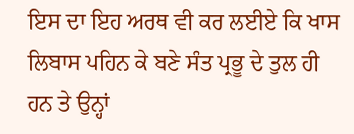ਇਸ ਦਾ ਇਹ ਅਰਥ ਵੀ ਕਰ ਲਈਏ ਕਿ ਖਾਸ ਲਿਬਾਸ ਪਹਿਨ ਕੇ ਬਣੇ ਸੰਤ ਪ੍ਰਭੂ ਦੇ ਤੁਲ ਹੀ ਹਨ ਤੇ ਉਨ੍ਹਾਂ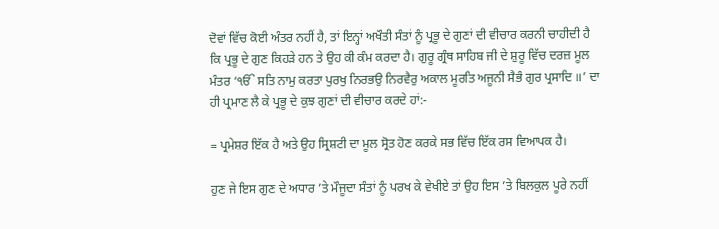ਦੋਵਾਂ ਵਿੱਚ ਕੋਈ ਅੰਤਰ ਨਹੀਂ ਹੈ, ਤਾਂ ਇਨ੍ਹਾਂ ਅਖੌਤੀ ਸੰਤਾਂ ਨੂੰ ਪ੍ਰਭੂ ਦੇ ਗੁਣਾਂ ਦੀ ਵੀਚਾਰ ਕਰਨੀ ਚਾਹੀਦੀ ਹੈ ਕਿ ਪ੍ਰਭੂ ਦੇ ਗੁਣ ਕਿਹੜੇ ਹਨ ਤੇ ਉਹ ਕੀ ਕੰਮ ਕਰਦਾ ਹੈ। ਗੁਰੂ ਗ੍ਰੰਥ ਸਾਹਿਬ ਜੀ ਦੇ ਸ਼ੁਰੂ ਵਿੱਚ ਦਰਜ਼ ਮੂਲ ਮੰਤਰ ‘ੴ ਸਤਿ ਨਾਮੁ ਕਰਤਾ ਪੁਰਖੁ ਨਿਰਭਉ ਨਿਰਵੈਰੁ ਅਕਾਲ ਮੂਰਤਿ ਅਜੂਨੀ ਸੈਭੰ ਗੁਰ ਪ੍ਰਸਾਦਿ ॥’ ਦਾ ਹੀ ਪ੍ਰਮਾਣ ਲੈ ਕੇ ਪ੍ਰਭੂ ਦੇ ਕੁਝ ਗੁਣਾਂ ਦੀ ਵੀਚਾਰ ਕਰਦੇ ਹਾਂ:-

= ਪ੍ਰਮੇਸ਼ਰ ਇੱਕ ਹੈ ਅਤੇ ਉਹ ਸ੍ਰਿਸ਼ਟੀ ਦਾ ਮੂਲ ਸ੍ਰੋਤ ਹੋਣ ਕਰਕੇ ਸਭ ਵਿੱਚ ਇੱਕ ਰਸ ਵਿਆਪਕ ਹੈ।

ਹੁਣ ਜੇ ਇਸ ਗੁਣ ਦੇ ਅਧਾਰ ’ਤੇ ਮੌਜੂਦਾ ਸੰਤਾਂ ਨੂੰ ਪਰਖ ਕੇ ਵੇਖੀਏ ਤਾਂ ਉਹ ਇਸ ’ਤੇ ਬਿਲਕੁਲ ਪੂਰੇ ਨਹੀਂ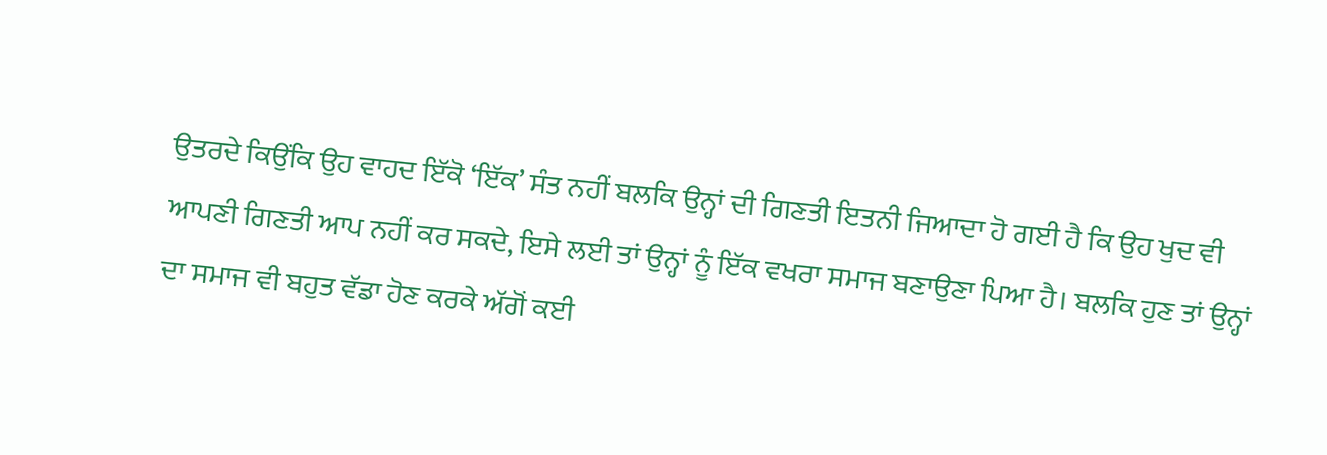ਉਤਰਦੇ ਕਿਉਂਕਿ ਉਹ ਵਾਹਦ ਇੱਕੋ ‘ਇੱਕ’ ਸੰਤ ਨਹੀਂ ਬਲਕਿ ਉਨ੍ਹਾਂ ਦੀ ਗਿਣਤੀ ਇਤਨੀ ਜਿਆਦਾ ਹੋ ਗਈ ਹੈ ਕਿ ਉਹ ਖੁਦ ਵੀ ਆਪਣੀ ਗਿਣਤੀ ਆਪ ਨਹੀਂ ਕਰ ਸਕਦੇ, ਇਸੇ ਲਈ ਤਾਂ ਉਨ੍ਹਾਂ ਨੂੰ ਇੱਕ ਵਖਰਾ ਸਮਾਜ ਬਣਾਉਣਾ ਪਿਆ ਹੈ। ਬਲਕਿ ਹੁਣ ਤਾਂ ਉਨ੍ਹਾਂ ਦਾ ਸਮਾਜ ਵੀ ਬਹੁਤ ਵੱਡਾ ਹੋਣ ਕਰਕੇ ਅੱਗੋਂ ਕਈ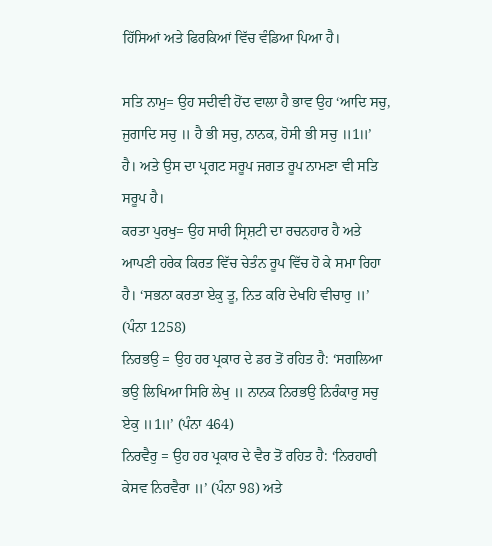ਹਿੱਸਿਆਂ ਅਤੇ ਫਿਰਕਿਆਂ ਵਿੱਚ ਵੰਡਿਆ ਪਿਆ ਹੈ।

ਸਤਿ ਨਾਮੁ= ਉਹ ਸਦੀਵੀ ਹੋਂਦ ਵਾਲਾ ਹੈ ਭਾਵ ਉਹ ‘ਆਦਿ ਸਚੁ, ਜੁਗਾਦਿ ਸਚੁ ॥ ਹੈ ਭੀ ਸਚੁ, ਨਾਨਕ, ਹੋਸੀ ਭੀ ਸਚੁ ॥1॥’ ਹੈ। ਅਤੇ ਉਸ ਦਾ ਪ੍ਰਗਟ ਸਰੂਪ ਜਗਤ ਰੂਪ ਨਾਮਣਾ ਵੀ ਸਤਿ ਸਰੂਪ ਹੈ।
ਕਰਤਾ ਪੁਰਖੁ= ਉਹ ਸਾਰੀ ਸ੍ਰਿਸ਼ਟੀ ਦਾ ਰਚਨਹਾਰ ਹੈ ਅਤੇ ਆਪਣੀ ਹਰੇਕ ਕਿਰਤ ਵਿੱਚ ਚੇਤੰਨ ਰੂਪ ਵਿੱਚ ਹੋ ਕੇ ਸਮਾ ਰਿਹਾ ਹੈ। ‘ਸਭਨਾ ਕਰਤਾ ਏਕੁ ਤੂ, ਨਿਤ ਕਰਿ ਦੇਖਹਿ ਵੀਚਾਰੁ ॥’ (ਪੰਨਾ 1258)
ਨਿਰਭਉ = ਉਹ ਹਰ ਪ੍ਰਕਾਰ ਦੇ ਡਰ ਤੋਂ ਰਹਿਤ ਹੈ: ‘ਸਗਲਿਆ ਭਉ ਲਿਖਿਆ ਸਿਰਿ ਲੇਖੁ ॥ ਨਾਨਕ ਨਿਰਭਉ ਨਿਰੰਕਾਰੁ ਸਚੁ ਏਕੁ ॥1॥’ (ਪੰਨਾ 464)
ਨਿਰਵੈਰੁ = ਉਹ ਹਰ ਪ੍ਰਕਾਰ ਦੇ ਵੈਰ ਤੋਂ ਰਹਿਤ ਹੈ: ‘ਨਿਰਹਾਰੀ ਕੇਸਵ ਨਿਰਵੈਰਾ ॥’ (ਪੰਨਾ 98) ਅਤੇ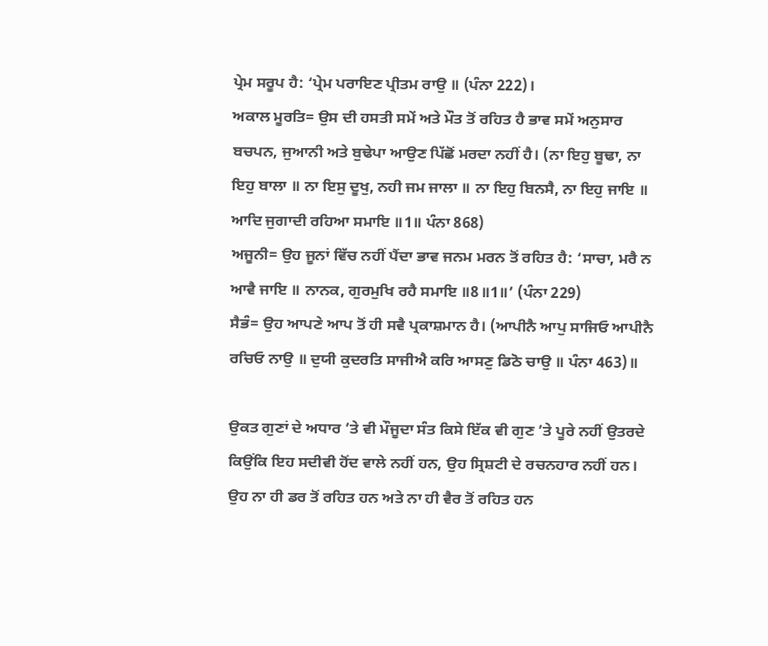ਪ੍ਰੇਮ ਸਰੂਪ ਹੈ: ‘ਪ੍ਰੇਮ ਪਰਾਇਣ ਪ੍ਰੀਤਮ ਰਾਉ ॥ (ਪੰਨਾ 222)।
ਅਕਾਲ ਮੂਰਤਿ= ਉਸ ਦੀ ਹਸਤੀ ਸਮੇਂ ਅਤੇ ਮੌਤ ਤੋਂ ਰਹਿਤ ਹੈ ਭਾਵ ਸਮੇਂ ਅਨੁਸਾਰ ਬਚਪਨ, ਜੁਆਨੀ ਅਤੇ ਬੁਢੇਪਾ ਆਉਣ ਪਿੱਛੋਂ ਮਰਦਾ ਨਹੀਂ ਹੈ। (ਨਾ ਇਹੁ ਬੂਢਾ, ਨਾ ਇਹੁ ਬਾਲਾ ॥ ਨਾ ਇਸੁ ਦੂਖੁ, ਨਹੀ ਜਮ ਜਾਲਾ ॥ ਨਾ ਇਹੁ ਬਿਨਸੈ, ਨਾ ਇਹੁ ਜਾਇ ॥ ਆਦਿ ਜੁਗਾਦੀ ਰਹਿਆ ਸਮਾਇ ॥1॥ ਪੰਨਾ 868)
ਅਜੂਨੀ= ਉਹ ਜੂਨਾਂ ਵਿੱਚ ਨਹੀਂ ਪੈਂਦਾ ਭਾਵ ਜਨਮ ਮਰਨ ਤੋਂ ਰਹਿਤ ਹੈ: ‘ਸਾਚਾ, ਮਰੈ ਨ ਆਵੈ ਜਾਇ ॥ ਨਾਨਕ, ਗੁਰਮੁਖਿ ਰਹੈ ਸਮਾਇ ॥8॥1॥’ (ਪੰਨਾ 229)
ਸੈਭੰ= ਉਹ ਆਪਣੇ ਆਪ ਤੋਂ ਹੀ ਸਵੈ ਪ੍ਰਕਾਸ਼ਮਾਨ ਹੈ। (ਆਪੀਨੈ ਆਪੁ ਸਾਜਿਓ ਆਪੀਨੈ ਰਚਿਓ ਨਾਉ ॥ ਦੁਯੀ ਕੁਦਰਤਿ ਸਾਜੀਐ ਕਰਿ ਆਸਣੁ ਡਿਠੋ ਚਾਉ ॥ ਪੰਨਾ 463)॥

ਉਕਤ ਗੁਣਾਂ ਦੇ ਅਧਾਰ ’ਤੇ ਵੀ ਮੌਜੂਦਾ ਸੰਤ ਕਿਸੇ ਇੱਕ ਵੀ ਗੁਣ ’ਤੇ ਪੂਰੇ ਨਹੀਂ ਉਤਰਦੇ ਕਿਉਂਕਿ ਇਹ ਸਦੀਵੀ ਹੋਂਦ ਵਾਲੇ ਨਹੀਂ ਹਨ, ਉਹ ਸ੍ਰਿਸ਼ਟੀ ਦੇ ਰਚਨਹਾਰ ਨਹੀਂ ਹਨ। ਉਹ ਨਾ ਹੀ ਡਰ ਤੋਂ ਰਹਿਤ ਹਨ ਅਤੇ ਨਾ ਹੀ ਵੈਰ ਤੋਂ ਰਹਿਤ ਹਨ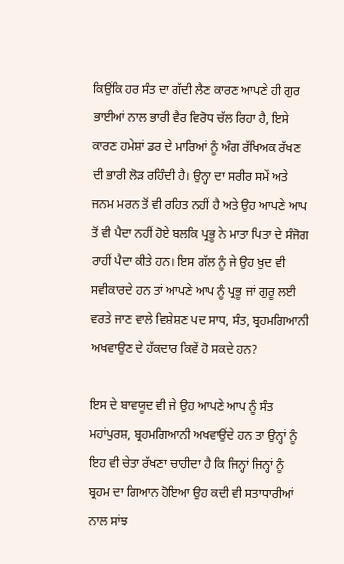ਕਿਉਂਕਿ ਹਰ ਸੰਤ ਦਾ ਗੱਦੀ ਲੈਣ ਕਾਰਣ ਆਪਣੇ ਹੀ ਗੁਰ ਭਾਈਆਂ ਨਾਲ ਭਾਰੀ ਵੈਰ ਵਿਰੋਧ ਚੱਲ ਰਿਹਾ ਹੈ, ਇਸੇ ਕਾਰਣ ਹਮੇਸ਼ਾਂ ਡਰ ਦੇ ਮਾਰਿਆਂ ਨੂੰ ਅੰਗ ਰੱਖਿਅਕ ਰੱਖਣ ਦੀ ਭਾਰੀ ਲੋੜ ਰਹਿੰਦੀ ਹੈ। ਉਨ੍ਹਾ ਦਾ ਸਰੀਰ ਸਮੇਂ ਅਤੇ ਜਨਮ ਮਰਨ ਤੋਂ ਵੀ ਰਹਿਤ ਨਹੀਂ ਹੈ ਅਤੇ ਉਹ ਆਪਣੇ ਆਪ ਤੋਂ ਵੀ ਪੈਦਾ ਨਹੀਂ ਹੋਏ ਬਲਕਿ ਪ੍ਰਭੂ ਨੇ ਮਾਤਾ ਪਿਤਾ ਦੇ ਸੰਜੋਗ ਰਾਹੀਂ ਪੈਦਾ ਕੀਤੇ ਹਨ। ਇਸ ਗੱਲ ਨੂੰ ਜੇ ਉਹ ਖ਼ੁਦ ਵੀ ਸਵੀਕਾਰਦੇ ਹਨ ਤਾਂ ਆਪਣੇ ਆਪ ਨੂੰ ਪ੍ਰਭੂ ਜਾਂ ਗੁਰੂ ਲਈ ਵਰਤੇ ਜਾਣ ਵਾਲੇ ਵਿਸ਼ੇਸ਼ਣ ਪਦ ਸਾਧ, ਸੰਤ, ਬ੍ਰਹਮਗਿਆਨੀ ਅਖਵਾਉਣ ਦੇ ਹੱਕਦਾਰ ਕਿਵੇਂ ਹੋ ਸਕਦੇ ਹਨ?

ਇਸ ਦੇ ਬਾਵਯੂਦ ਵੀ ਜੇ ਉਹ ਆਪਣੇ ਆਪ ਨੂੰ ਸੰਤ ਮਹਾਂਪੁਰਸ਼, ਬ੍ਰਹਮਗਿਆਨੀ ਅਖਵਾਉਂਦੇ ਹਨ ਤਾ ਉਨ੍ਹਾਂ ਨੂੰ ਇਹ ਵੀ ਚੇਤਾ ਰੱਖਣਾ ਚਾਹੀਦਾ ਹੈ ਕਿ ਜਿਨ੍ਹਾਂ ਜਿਨ੍ਹਾਂ ਨੂੰ ਬ੍ਰਹਮ ਦਾ ਗਿਆਨ ਹੋਇਆ ਉਹ ਕਦੀ ਵੀ ਸਤਾਧਾਰੀਆਂ ਨਾਲ ਸਾਂਝ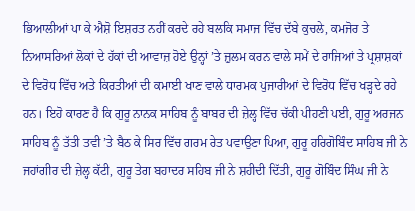ਭਿਆਲੀਆਂ ਪਾ ਕੇ ਐਸ਼ੋ ਇਸ਼ਰਤ ਨਹੀਂ ਕਰਦੇ ਰਹੇ ਬਲਕਿ ਸਮਾਜ ਵਿੱਚ ਦੱਬੇ ਕੁਚਲੇ, ਕਮਜੋਰ ਤੇ ਨਿਆਸਰਿਆਂ ਲੋਕਾਂ ਦੇ ਹੱਕਾਂ ਦੀ ਆਵਾਜ਼ ਹੋਏ ਉਨ੍ਹਾਂ ’ਤੇ ਜ਼ੁਲਮ ਕਰਨ ਵਾਲੇ ਸਮੇਂ ਦੇ ਰਾਜਿਆਂ ਤੇ ਪ੍ਰਸ਼ਾਸ਼ਕਾਂ ਦੇ ਵਿਰੋਧ ਵਿੱਚ ਅਤੇ ਕਿਰਤੀਆਂ ਦੀ ਕਮਾਈ ਖਾਣ ਵਾਲੇ ਧਾਰਮਕ ਪੁਜਾਰੀਆਂ ਦੇ ਵਿਰੋਧ ਵਿੱਚ ਖੜ੍ਹਦੇ ਰਹੇ ਹਨ। ਇਹੋ ਕਾਰਣ ਹੈ ਕਿ ਗੁਰੂ ਨਾਨਕ ਸਾਹਿਬ ਨੂੰ ਬਾਬਰ ਦੀ ਜ਼ੇਲ੍ਹ ਵਿੱਚ ਚੱਕੀ ਪੀਹਣੀ ਪਈ, ਗੁਰੂ ਅਰਜਨ ਸਾਹਿਬ ਨੂੰ ਤੱਤੀ ਤਵੀ ’ਤੇ ਬੈਠ ਕੇ ਸਿਰ ਵਿੱਚ ਗਰਮ ਰੇਤ ਪਵਾਉਣਾ ਪਿਆ, ਗੁਰੂ ਹਰਿਗੋਬਿੰਦ ਸਾਹਿਬ ਜੀ ਨੇ ਜਹਾਂਗੀਰ ਦੀ ਜ਼ੇਲ੍ਹ ਕੱਟੀ, ਗੁਰੂ ਤੇਗ ਬਹਾਦਰ ਸਹਿਬ ਜੀ ਨੇ ਸ਼ਹੀਦੀ ਦਿੱਤੀ, ਗੁਰੂ ਗੋਬਿੰਦ ਸਿੰਘ ਜੀ ਨੇ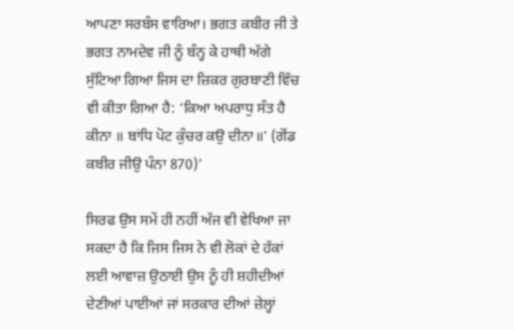ਆਪਣਾ ਸਰਬੰਸ ਵਾਰਿਆ। ਭਗਤ ਕਬੀਰ ਜੀ ਤੇ ਭਗਤ ਨਾਮਦੇਵ ਜੀ ਨੂੰ ਬੰਨ੍ਹ ਕੇ ਹਾਥੀ ਅੱਗੇ ਸੁੱਟਿਆ ਗਿਆ ਜਿਸ ਦਾ ਜ਼ਿਕਰ ਗੁਰਬਾਣੀ ਵਿੱਚ ਵੀ ਕੀਤਾ ਗਿਆ ਹੈ: ‘ਕਿਆ ਅਪਰਾਧੁ ਸੰਤ ਹੈ ਕੀਨਾ ॥ ਬਾਂਧਿ ਪੋਟ ਕੁੰਚਰ ਕਉ ਦੀਨਾ॥’ (ਗੋਂਡ ਕਬੀਰ ਜੀਉ ਪੰਨਾ 870)’

ਸਿਰਫ ਉਸ ਸਮੇਂ ਹੀ ਨਹੀਂ ਅੱਜ ਵੀ ਵੇਖਿਆ ਜਾ ਸਕਦਾ ਹੈ ਕਿ ਜਿਸ ਜਿਸ ਨੇ ਵੀ ਲੋਕਾਂ ਦੇ ਹੱਕਾਂ ਲਈ ਆਵਾਜ਼ ਉਠਾਈ ਉਸ ਨੂੰ ਹੀ ਸ਼ਹੀਦੀਆਂ ਦੇਣੀਆਂ ਪਾਈਆਂ ਜਾਂ ਸਰਕਾਰ ਦੀਆਂ ਜ਼ੇਲ੍ਹਾਂ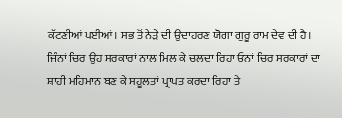ਕੱਟਣੀਆਂ ਪਈਆਂ। ਸਭ ਤੋਂ ਨੇੜੇ ਦੀ ਉਦਾਹਰਣ ਯੋਗਾ ਗੁਰੂ ਰਾਮ ਦੇਵ ਦੀ ਹੈ। ਜਿੰਨਾਂ ਚਿਰ ਉਹ ਸਰਕਾਰਾਂ ਨਾਲ ਮਿਲ ਕੇ ਚਲਦਾ ਰਿਹਾ ਓਨਾਂ ਚਿਰ ਸਰਕਾਰਾਂ ਦਾ ਸ਼ਾਹੀ ਮਹਿਮਾਨ ਬਣ ਕੇ ਸਹੂਲਤਾਂ ਪ੍ਰਾਪਤ ਕਰਦਾ ਰਿਹਾ ਤੇ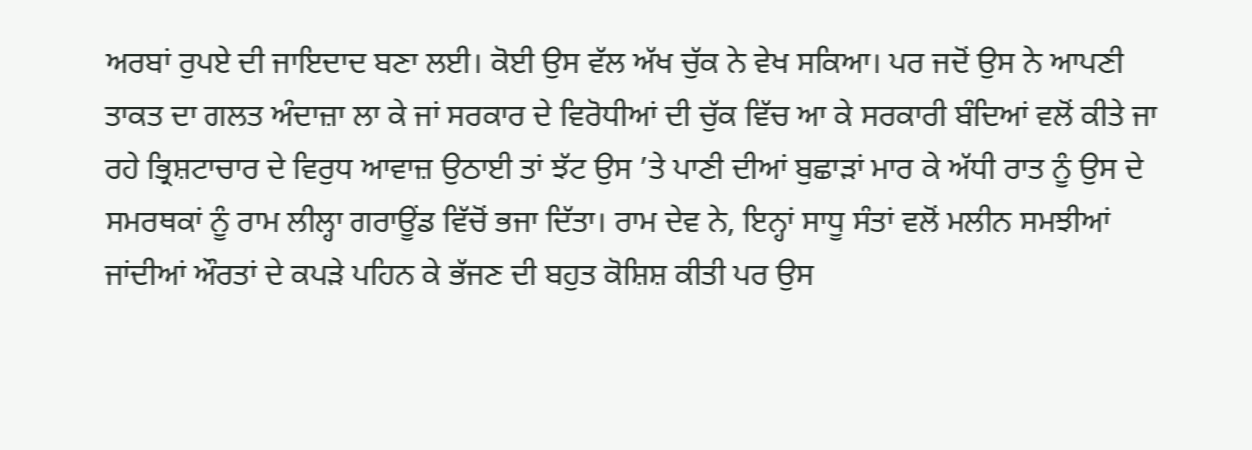ਅਰਬਾਂ ਰੁਪਏ ਦੀ ਜਾਇਦਾਦ ਬਣਾ ਲਈ। ਕੋਈ ਉਸ ਵੱਲ ਅੱਖ ਚੁੱਕ ਨੇ ਵੇਖ ਸਕਿਆ। ਪਰ ਜਦੋਂ ਉਸ ਨੇ ਆਪਣੀ ਤਾਕਤ ਦਾ ਗਲਤ ਅੰਦਾਜ਼ਾ ਲਾ ਕੇ ਜਾਂ ਸਰਕਾਰ ਦੇ ਵਿਰੋਧੀਆਂ ਦੀ ਚੁੱਕ ਵਿੱਚ ਆ ਕੇ ਸਰਕਾਰੀ ਬੰਦਿਆਂ ਵਲੋਂ ਕੀਤੇ ਜਾ ਰਹੇ ਭ੍ਰਿਸ਼ਟਾਚਾਰ ਦੇ ਵਿਰੁਧ ਆਵਾਜ਼ ਉਠਾਈ ਤਾਂ ਝੱਟ ਉਸ ’ਤੇ ਪਾਣੀ ਦੀਆਂ ਬੁਛਾੜਾਂ ਮਾਰ ਕੇ ਅੱਧੀ ਰਾਤ ਨੂੰ ਉਸ ਦੇ ਸਮਰਥਕਾਂ ਨੂੰ ਰਾਮ ਲੀਲ੍ਹਾ ਗਰਾਊਂਡ ਵਿੱਚੋਂ ਭਜਾ ਦਿੱਤਾ। ਰਾਮ ਦੇਵ ਨੇ, ਇਨ੍ਹਾਂ ਸਾਧੂ ਸੰਤਾਂ ਵਲੋਂ ਮਲੀਨ ਸਮਝੀਆਂ ਜਾਂਦੀਆਂ ਔਰਤਾਂ ਦੇ ਕਪੜੇ ਪਹਿਨ ਕੇ ਭੱਜਣ ਦੀ ਬਹੁਤ ਕੋਸ਼ਿਸ਼ ਕੀਤੀ ਪਰ ਉਸ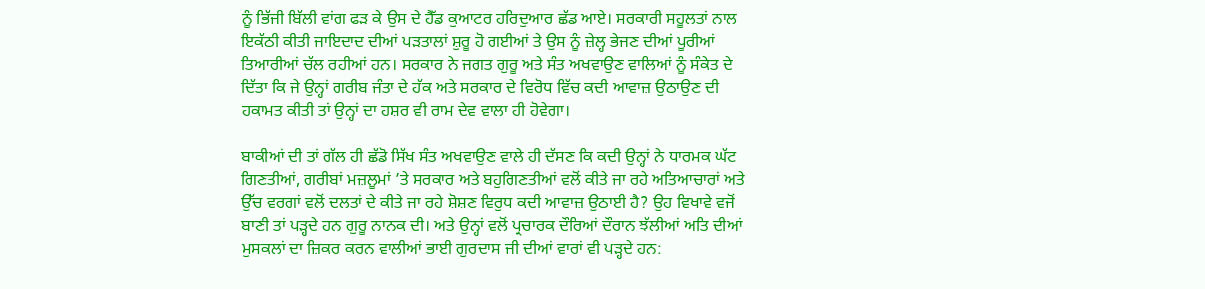ਨੂੰ ਭਿੱਜੀ ਬਿੱਲੀ ਵਾਂਗ ਫੜ ਕੇ ਉਸ ਦੇ ਹੈੱਡ ਕੁਆਟਰ ਹਰਿਦੁਆਰ ਛੱਡ ਆਏ। ਸਰਕਾਰੀ ਸਹੂਲਤਾਂ ਨਾਲ ਇਕੱਠੀ ਕੀਤੀ ਜਾਇਦਾਦ ਦੀਆਂ ਪੜਤਾਲਾਂ ਸ਼ੁਰੂ ਹੋ ਗਈਆਂ ਤੇ ਉਸ ਨੂੰ ਜ਼ੇਲ੍ਹ ਭੇਜਣ ਦੀਆਂ ਪੂਰੀਆਂ ਤਿਆਰੀਆਂ ਚੱਲ ਰਹੀਆਂ ਹਨ। ਸਰਕਾਰ ਨੇ ਜਗਤ ਗੁਰੂ ਅਤੇ ਸੰਤ ਅਖਵਾਉਣ ਵਾਲਿਆਂ ਨੂੰ ਸੰਕੇਤ ਦੇ ਦਿੱਤਾ ਕਿ ਜੇ ਉਨ੍ਹਾਂ ਗਰੀਬ ਜੰਤਾ ਦੇ ਹੱਕ ਅਤੇ ਸਰਕਾਰ ਦੇ ਵਿਰੋਧ ਵਿੱਚ ਕਦੀ ਆਵਾਜ਼ ਉਠਾਉਣ ਦੀ ਹਕਾਮਤ ਕੀਤੀ ਤਾਂ ਉਨ੍ਹਾਂ ਦਾ ਹਸ਼ਰ ਵੀ ਰਾਮ ਦੇਵ ਵਾਲਾ ਹੀ ਹੋਵੇਗਾ।

ਬਾਕੀਆਂ ਦੀ ਤਾਂ ਗੱਲ ਹੀ ਛੱਡੋ ਸਿੱਖ ਸੰਤ ਅਖਵਾਉਣ ਵਾਲੇ ਹੀ ਦੱਸਣ ਕਿ ਕਦੀ ਉਨ੍ਹਾਂ ਨੇ ਧਾਰਮਕ ਘੱਟ ਗਿਣਤੀਆਂ, ਗਰੀਬਾਂ ਮਜ਼ਲੂਮਾਂ ’ਤੇ ਸਰਕਾਰ ਅਤੇ ਬਹੁਗਿਣਤੀਆਂ ਵਲੋਂ ਕੀਤੇ ਜਾ ਰਹੇ ਅਤਿਆਚਾਰਾਂ ਅਤੇ ਉੱਚ ਵਰਗਾਂ ਵਲੋਂ ਦਲਤਾਂ ਦੇ ਕੀਤੇ ਜਾ ਰਹੇ ਸ਼ੋਸ਼ਣ ਵਿਰੁਧ ਕਦੀ ਆਵਾਜ਼ ਉਠਾਈ ਹੈ? ਉਹ ਵਿਖਾਵੇ ਵਜੋਂ ਬਾਣੀ ਤਾਂ ਪੜ੍ਹਦੇ ਹਨ ਗੁਰੂ ਨਾਨਕ ਦੀ। ਅਤੇ ਉਨ੍ਹਾਂ ਵਲੋਂ ਪ੍ਰਚਾਰਕ ਦੌਰਿਆਂ ਦੌਰਾਨ ਝੱਲੀਆਂ ਅਤਿ ਦੀਆਂ ਮੁਸਕਲਾਂ ਦਾ ਜ਼ਿਕਰ ਕਰਨ ਵਾਲੀਆਂ ਭਾਈ ਗੁਰਦਾਸ ਜੀ ਦੀਆਂ ਵਾਰਾਂ ਵੀ ਪੜ੍ਹਦੇ ਹਨ: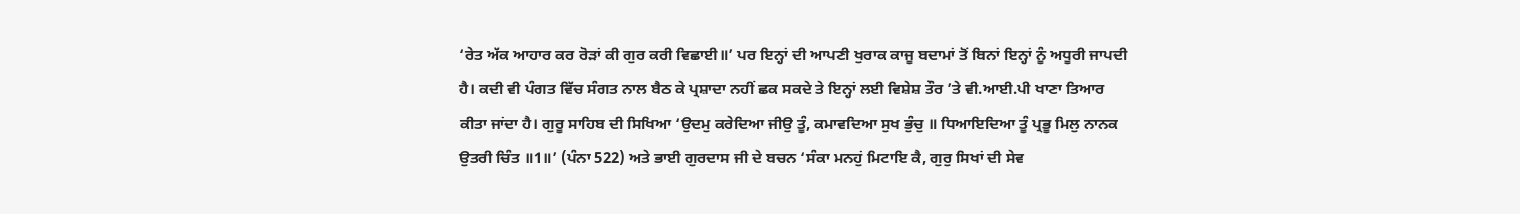‘ਰੇਤ ਅੱਕ ਆਹਾਰ ਕਰ ਰੋੜਾਂ ਕੀ ਗੁਰ ਕਰੀ ਵਿਛਾਈ॥’ ਪਰ ਇਨ੍ਹਾਂ ਦੀ ਆਪਣੀ ਖੁਰਾਕ ਕਾਜੂ ਬਦਾਮਾਂ ਤੋਂ ਬਿਨਾਂ ਇਨ੍ਹਾਂ ਨੂੰ ਅਧੂਰੀ ਜਾਪਦੀ ਹੈ। ਕਦੀ ਵੀ ਪੰਗਤ ਵਿੱਚ ਸੰਗਤ ਨਾਲ ਬੈਠ ਕੇ ਪ੍ਰਸ਼ਾਦਾ ਨਹੀਂ ਛਕ ਸਕਦੇ ਤੇ ਇਨ੍ਹਾਂ ਲਈ ਵਿਸ਼ੇਸ਼ ਤੌਰ ’ਤੇ ਵੀ.ਆਈ.ਪੀ ਖਾਣਾ ਤਿਆਰ ਕੀਤਾ ਜਾਂਦਾ ਹੈ। ਗੁਰੂ ਸਾਹਿਬ ਦੀ ਸਿਖਿਆ ‘ਉਦਮੁ ਕਰੇਦਿਆ ਜੀਉ ਤੂੰ, ਕਮਾਵਦਿਆ ਸੁਖ ਭੁੰਚੁ ॥ ਧਿਆਇਦਿਆ ਤੂੰ ਪ੍ਰਭੂ ਮਿਲੁ ਨਾਨਕ ਉਤਰੀ ਚਿੰਤ ॥1॥’ (ਪੰਨਾ 522) ਅਤੇ ਭਾਈ ਗੁਰਦਾਸ ਜੀ ਦੇ ਬਚਨ ‘ਸੰਕਾ ਮਨਹੁਂ ਮਿਟਾਇ ਕੈ, ਗੁਰੁ ਸਿਖਾਂ ਦੀ ਸੇਵ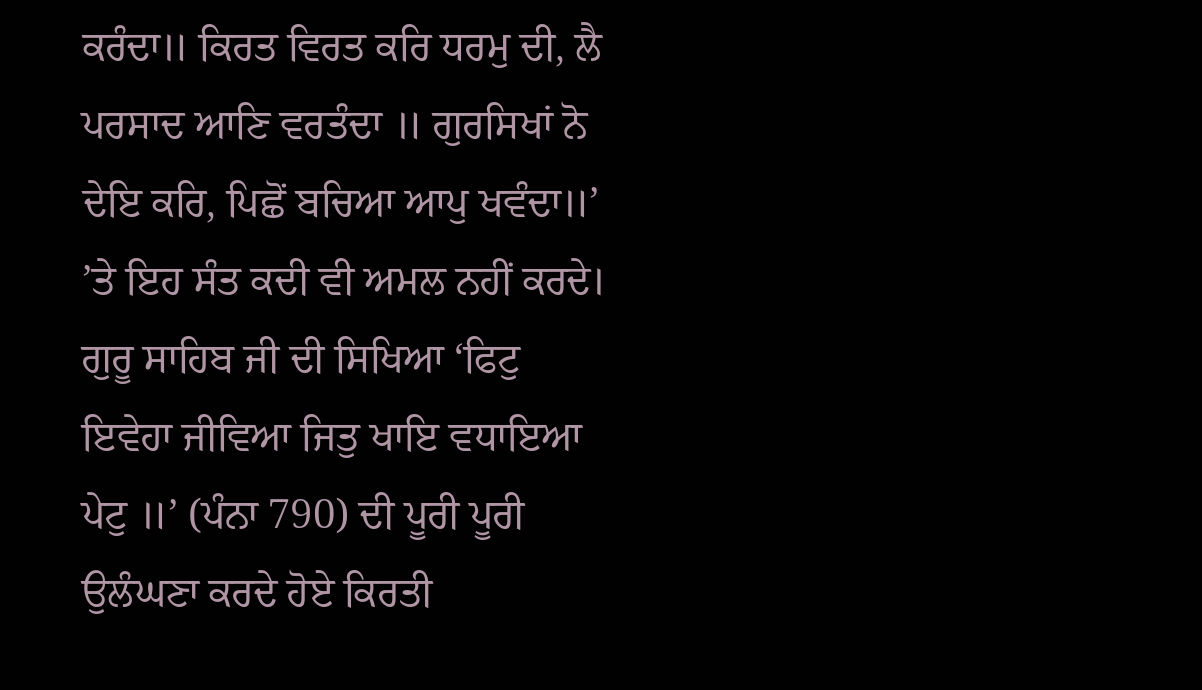ਕਰੰਦਾ॥ ਕਿਰਤ ਵਿਰਤ ਕਰਿ ਧਰਮੁ ਦੀ, ਲੈ ਪਰਸਾਦ ਆਣਿ ਵਰਤੰਦਾ ॥ ਗੁਰਸਿਖਾਂ ਨੋ ਦੇਇ ਕਰਿ, ਪਿਛੋਂ ਬਚਿਆ ਆਪੁ ਖਵੰਦਾ॥’ ’ਤੇ ਇਹ ਸੰਤ ਕਦੀ ਵੀ ਅਮਲ ਨਹੀਂ ਕਰਦੇ। ਗੁਰੂ ਸਾਹਿਬ ਜੀ ਦੀ ਸਿਖਿਆ ‘ਫਿਟੁ ਇਵੇਹਾ ਜੀਵਿਆ ਜਿਤੁ ਖਾਇ ਵਧਾਇਆ ਪੇਟੁ ॥’ (ਪੰਨਾ 790) ਦੀ ਪੂਰੀ ਪੂਰੀ ਉਲੰਘਣਾ ਕਰਦੇ ਹੋਏ ਕਿਰਤੀ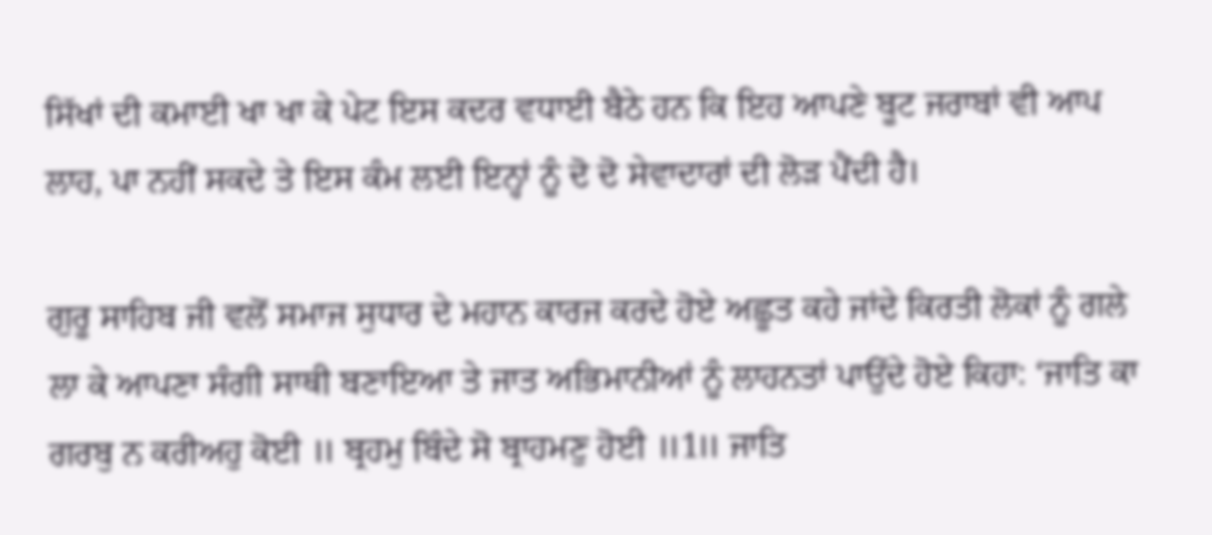ਸਿੱਖਾਂ ਦੀ ਕਮਾਈ ਖਾ ਖਾ ਕੇ ਪੇਟ ਇਸ ਕਦਰ ਵਧਾਈ ਬੈਠੇ ਹਨ ਕਿ ਇਹ ਆਪਣੇ ਬੂਟ ਜਰਾਬਾਂ ਵੀ ਆਪ ਲਾਹ, ਪਾ ਨਹੀਂ ਸਕਦੇ ਤੇ ਇਸ ਕੰਮ ਲਈ ਇਨ੍ਹਾਂ ਨੂੰ ਦੋ ਦੋ ਸੇਵਾਦਾਰਾਂ ਦੀ ਲੋੜ ਪੈਂਦੀ ਹੈ।

ਗੁਰੂ ਸਾਹਿਬ ਜੀ ਵਲੋਂ ਸਮਾਜ ਸੁਧਾਰ ਦੇ ਮਹਾਨ ਕਾਰਜ ਕਰਦੇ ਹੋਏ ਅਛੂਤ ਕਹੇ ਜਾਂਦੇ ਕਿਰਤੀ ਲੋਕਾਂ ਨੂੰ ਗਲੇ ਲਾ ਕੇ ਆਪਣਾ ਸੰਗੀ ਸਾਥੀ ਬਣਾਇਆ ਤੇ ਜਾਤ ਅਭਿਮਾਨੀਆਂ ਨੂੰ ਲਾਹਨਤਾਂ ਪਾਉਂਦੇ ਹੋਏ ਕਿਹਾ: ‘ਜਾਤਿ ਕਾ ਗਰਬੁ ਨ ਕਰੀਅਹੁ ਕੋਈ ॥ ਬ੍ਰਹਮੁ ਬਿੰਦੇ ਸੋ ਬ੍ਰਾਹਮਣੁ ਹੋਈ ॥1॥ ਜਾਤਿ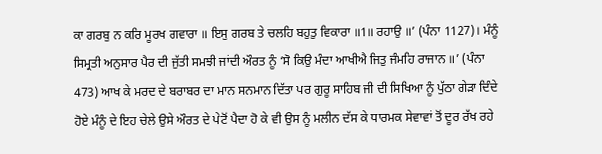ਕਾ ਗਰਬੁ ਨ ਕਰਿ ਮੂਰਖ ਗਵਾਰਾ ॥ ਇਸੁ ਗਰਬ ਤੇ ਚਲਹਿ ਬਹੁਤੁ ਵਿਕਾਰਾ ॥1॥ ਰਹਾਉ ॥’ (ਪੰਨਾ 1127)। ਮੰਨੂੰ ਸਿਮ੍ਰਤੀ ਅਨੁਸਾਰ ਪੈਰ ਦੀ ਜੁੱਤੀ ਸਮਝੀ ਜਾਂਦੀ ਔਰਤ ਨੂੰ ‘ਸੋ ਕਿਉ ਮੰਦਾ ਆਖੀਐ ਜਿਤੁ ਜੰਮਹਿ ਰਾਜਾਨ ॥’ (ਪੰਨਾ 473) ਆਖ ਕੇ ਮਰਦ ਦੇ ਬਰਾਬਰ ਦਾ ਮਾਨ ਸਨਮਾਨ ਦਿੱਤਾ ਪਰ ਗੁਰੂ ਸਾਹਿਬ ਜੀ ਦੀ ਸਿਖਿਆ ਨੂੰ ਪੁੱਠਾ ਗੇੜਾ ਦਿੰਦੇ ਹੋਏ ਮੰਨੂੰ ਦੇ ਇਹ ਚੇਲੇ ਉਸੇ ਔਰਤ ਦੇ ਪੇਟੋਂ ਪੈਦਾ ਹੋ ਕੇ ਵੀ ਉਸ ਨੂੰ ਮਲੀਨ ਦੱਸ ਕੇ ਧਾਰਮਕ ਸੇਵਾਵਾਂ ਤੋਂ ਦੂਰ ਰੱਖ ਰਹੇ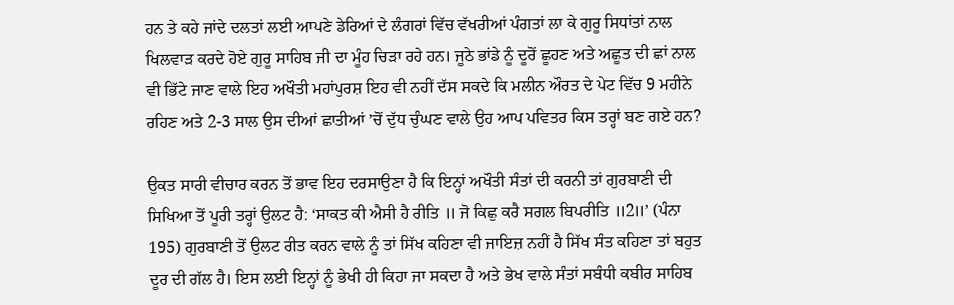ਹਨ ਤੇ ਕਹੇ ਜਾਂਦੇ ਦਲਤਾਂ ਲਈ ਆਪਣੇ ਡੇਰਿਆਂ ਦੇ ਲੰਗਰਾਂ ਵਿੱਚ ਵੱਖਰੀਆਂ ਪੰਗਤਾਂ ਲਾ ਕੇ ਗੁਰੂ ਸਿਧਾਂਤਾਂ ਨਾਲ ਖਿਲਵਾੜ ਕਰਦੇ ਹੋਏ ਗੁਰੂ ਸਾਹਿਬ ਜੀ ਦਾ ਮੂੰਹ ਚਿੜਾ ਰਹੇ ਹਨ। ਜੂਠੇ ਭਾਂਡੇ ਨੂੰ ਦੂਰੋਂ ਛੂਹਣ ਅਤੇ ਅਛੂਤ ਦੀ ਛਾਂ ਨਾਲ ਵੀ ਭਿੱਟੇ ਜਾਣ ਵਾਲੇ ਇਹ ਅਖੌਤੀ ਮਹਾਂਪੁਰਸ਼ ਇਹ ਵੀ ਨਹੀਂ ਦੱਸ ਸਕਦੇ ਕਿ ਮਲੀਨ ਔਰਤ ਦੇ ਪੇਟ ਵਿੱਚ 9 ਮਹੀਨੇ ਰਹਿਣ ਅਤੇ 2-3 ਸਾਲ ਉਸ ਦੀਆਂ ਛਾਤੀਆਂ ’ਚੋਂ ਦੁੱਧ ਚੁੰਘਣ ਵਾਲੇ ਉਹ ਆਪ ਪਵਿਤਰ ਕਿਸ ਤਰ੍ਹਾਂ ਬਣ ਗਏ ਹਨ?

ਉਕਤ ਸਾਰੀ ਵੀਚਾਰ ਕਰਨ ਤੋਂ ਭਾਵ ਇਹ ਦਰਸਾਉਣਾ ਹੈ ਕਿ ਇਨ੍ਹਾਂ ਅਖੌਤੀ ਸੰਤਾਂ ਦੀ ਕਰਨੀ ਤਾਂ ਗੁਰਬਾਣੀ ਦੀ ਸਿਖਿਆ ਤੋਂ ਪੂਰੀ ਤਰ੍ਹਾਂ ਉਲਟ ਹੈ: ‘ਸਾਕਤ ਕੀ ਐਸੀ ਹੈ ਰੀਤਿ ॥ ਜੋ ਕਿਛੁ ਕਰੈ ਸਗਲ ਬਿਪਰੀਤਿ ॥2॥’ (ਪੰਨਾ 195) ਗੁਰਬਾਣੀ ਤੋਂ ਉਲਟ ਰੀਤ ਕਰਨ ਵਾਲੇ ਨੂੰ ਤਾਂ ਸਿੱਖ ਕਹਿਣਾ ਵੀ ਜਾਇਜ਼ ਨਹੀਂ ਹੈ ਸਿੱਖ ਸੰਤ ਕਹਿਣਾ ਤਾਂ ਬਹੁਤ ਦੂਰ ਦੀ ਗੱਲ ਹੈ। ਇਸ ਲਈ ਇਨ੍ਹਾਂ ਨੂੰ ਭੇਖੀ ਹੀ ਕਿਹਾ ਜਾ ਸਕਦਾ ਹੈ ਅਤੇ ਭੇਖ ਵਾਲੇ ਸੰਤਾਂ ਸਬੰਧੀ ਕਬੀਰ ਸਾਹਿਬ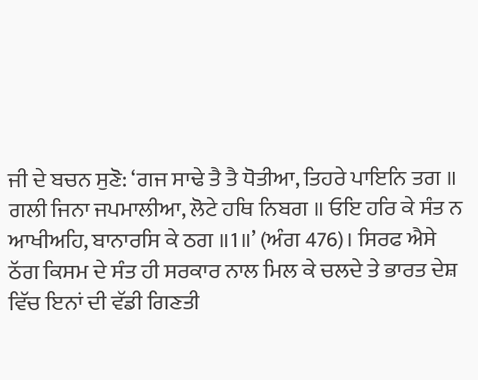ਜੀ ਦੇ ਬਚਨ ਸੁਣੋ: ‘ਗਜ ਸਾਢੇ ਤੈ ਤੈ ਧੋਤੀਆ, ਤਿਹਰੇ ਪਾਇਨਿ ਤਗ ॥ ਗਲੀ ਜਿਨਾ ਜਪਮਾਲੀਆ, ਲੋਟੇ ਹਥਿ ਨਿਬਗ ॥ ਓਇ ਹਰਿ ਕੇ ਸੰਤ ਨ ਆਖੀਅਹਿ, ਬਾਨਾਰਸਿ ਕੇ ਠਗ ॥1॥’ (ਅੰਗ 476)। ਸਿਰਫ ਐਸੇ ਠੱਗ ਕਿਸਮ ਦੇ ਸੰਤ ਹੀ ਸਰਕਾਰ ਨਾਲ ਮਿਲ ਕੇ ਚਲਦੇ ਤੇ ਭਾਰਤ ਦੇਸ਼ ਵਿੱਚ ਇਨਾਂ ਦੀ ਵੱਡੀ ਗਿਣਤੀ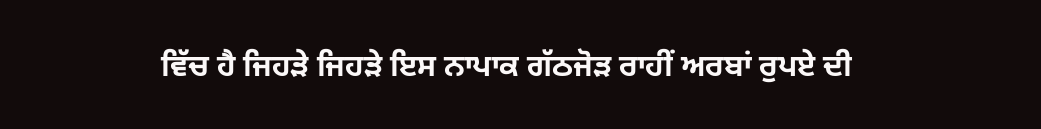ਵਿੱਚ ਹੈ ਜਿਹੜੇ ਜਿਹੜੇ ਇਸ ਨਾਪਾਕ ਗੱਠਜੋੜ ਰਾਹੀਂ ਅਰਬਾਂ ਰੁਪਏ ਦੀ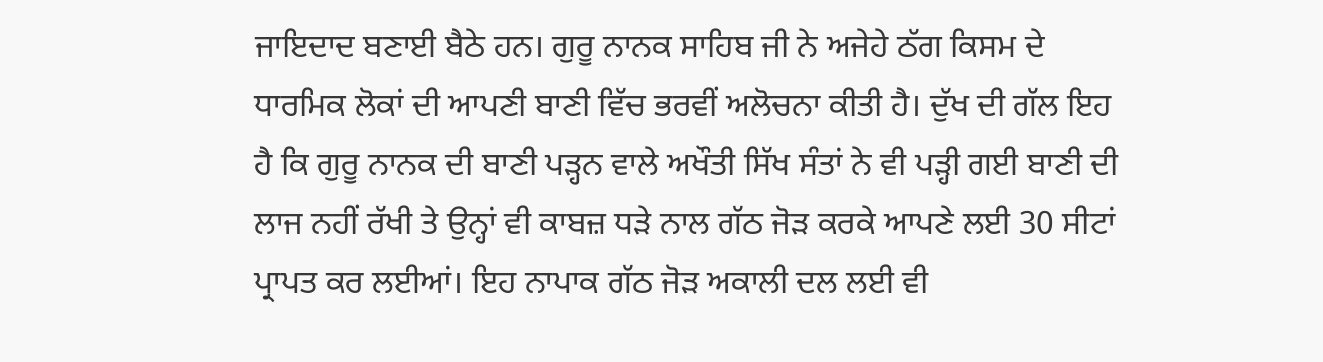ਜਾਇਦਾਦ ਬਣਾਈ ਬੈਠੇ ਹਨ। ਗੁਰੂ ਨਾਨਕ ਸਾਹਿਬ ਜੀ ਨੇ ਅਜੇਹੇ ਠੱਗ ਕਿਸਮ ਦੇ ਧਾਰਮਿਕ ਲੋਕਾਂ ਦੀ ਆਪਣੀ ਬਾਣੀ ਵਿੱਚ ਭਰਵੀਂ ਅਲੋਚਨਾ ਕੀਤੀ ਹੈ। ਦੁੱਖ ਦੀ ਗੱਲ ਇਹ ਹੈ ਕਿ ਗੁਰੂ ਨਾਨਕ ਦੀ ਬਾਣੀ ਪੜ੍ਹਨ ਵਾਲੇ ਅਖੌਤੀ ਸਿੱਖ ਸੰਤਾਂ ਨੇ ਵੀ ਪੜ੍ਹੀ ਗਈ ਬਾਣੀ ਦੀ ਲਾਜ ਨਹੀਂ ਰੱਖੀ ਤੇ ਉਨ੍ਹਾਂ ਵੀ ਕਾਬਜ਼ ਧੜੇ ਨਾਲ ਗੱਠ ਜੋੜ ਕਰਕੇ ਆਪਣੇ ਲਈ 30 ਸੀਟਾਂ ਪ੍ਰਾਪਤ ਕਰ ਲਈਆਂ। ਇਹ ਨਾਪਾਕ ਗੱਠ ਜੋੜ ਅਕਾਲੀ ਦਲ ਲਈ ਵੀ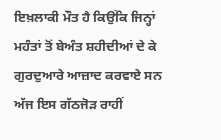ਇਖ਼ਲਾਕੀ ਮੌਤ ਹੈ ਕਿਉਂਕਿ ਜਿਨ੍ਹਾਂ ਮਹੰਤਾਂ ਤੋਂ ਬੇਅੰਤ ਸ਼ਹੀਦੀਆਂ ਦੇ ਕੇ ਗੁਰਦੁਆਰੇ ਆਜ਼ਾਦ ਕਰਵਾਏ ਸਨ ਅੱਜ ਇਸ ਗੱਠਜੋੜ ਰਾਹੀਂ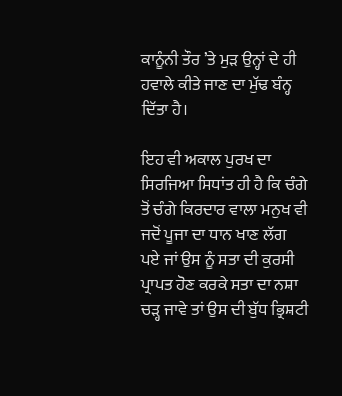ਕਾਨੂੰਨੀ ਤੌਰ ’ਤੇ ਮੁੜ ਉਨ੍ਹਾਂ ਦੇ ਹੀ ਹਵਾਲੇ ਕੀਤੇ ਜਾਣ ਦਾ ਮੁੱਢ ਬੰਨ੍ਹ ਦਿੱਤਾ ਹੈ।

ਇਹ ਵੀ ਅਕਾਲ ਪੁਰਖ ਦਾ ਸਿਰਜਿਆ ਸਿਧਾਂਤ ਹੀ ਹੈ ਕਿ ਚੰਗੇ ਤੋਂ ਚੰਗੇ ਕਿਰਦਾਰ ਵਾਲਾ ਮਨੁਖ ਵੀ ਜਦੋਂ ਪੂਜਾ ਦਾ ਧਾਨ ਖਾਣ ਲੱਗ ਪਏ ਜਾਂ ਉਸ ਨੂੰ ਸਤਾ ਦੀ ਕੁਰਸੀ ਪ੍ਰਾਪਤ ਹੋਣ ਕਰਕੇ ਸਤਾ ਦਾ ਨਸ਼ਾ ਚੜ੍ਹ ਜਾਵੇ ਤਾਂ ਉਸ ਦੀ ਬੁੱਧ ਭ੍ਰਿਸ਼ਟੀ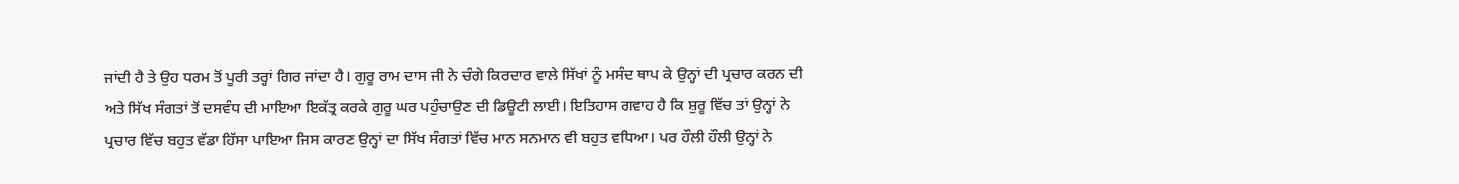ਜਾਂਦੀ ਹੈ ਤੇ ਉਹ ਧਰਮ ਤੋਂ ਪੂਰੀ ਤਰ੍ਹਾਂ ਗਿਰ ਜਾਂਦਾ ਹੈ। ਗੁਰੂ ਰਾਮ ਦਾਸ ਜੀ ਨੇ ਚੰਗੇ ਕਿਰਦਾਰ ਵਾਲੇ ਸਿੱਖਾਂ ਨੂੰ ਮਸੰਦ ਥਾਪ ਕੇ ਉਨ੍ਹਾਂ ਦੀ ਪ੍ਰਚਾਰ ਕਰਨ ਦੀ ਅਤੇ ਸਿੱਖ ਸੰਗਤਾਂ ਤੋਂ ਦਸਵੰਧ ਦੀ ਮਾਇਆ ਇਕੱਤ੍ਰ ਕਰਕੇ ਗੁਰੂ ਘਰ ਪਹੁੰਚਾਉਣ ਦੀ ਡਿਊਟੀ ਲਾਈ। ਇਤਿਹਾਸ ਗਵਾਹ ਹੈ ਕਿ ਸ਼ੁਰੂ ਵਿੱਚ ਤਾਂ ਉਨ੍ਹਾਂ ਨੇ ਪ੍ਰਚਾਰ ਵਿੱਚ ਬਹੁਤ ਵੱਡਾ ਹਿੱਸਾ ਪਾਇਆ ਜਿਸ ਕਾਰਣ ਉਨ੍ਹਾਂ ਦਾ ਸਿੱਖ ਸੰਗਤਾਂ ਵਿੱਚ ਮਾਨ ਸਨਮਾਨ ਵੀ ਬਹੁਤ ਵਧਿਆ। ਪਰ ਹੌਲੀ ਹੌਲੀ ਉਨ੍ਹਾਂ ਨੇ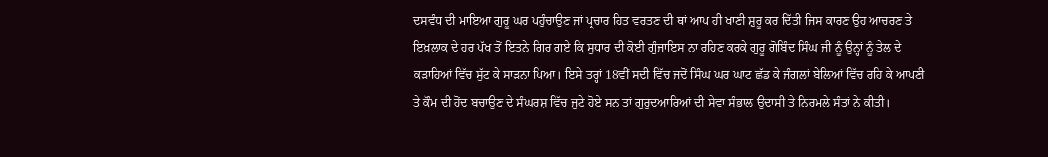ਦਸਵੰਧ ਦੀ ਮਾਇਆ ਗੁਰੂ ਘਰ ਪਹੁੰਚਾਉਣ ਜਾਂ ਪ੍ਰਚਾਰ ਹਿਤ ਵਰਤਣ ਦੀ ਥਾਂ ਆਪ ਹੀ ਖਾਣੀ ਸ਼ੁਰੂ ਕਰ ਦਿੱਤੀ ਜਿਸ ਕਾਰਣ ਉਹ ਆਚਰਣ ਤੇ ਇਖ਼ਲਾਕ ਦੇ ਹਰ ਪੱਖ ਤੋਂ ਇਤਨੇ ਗਿਰ ਗਏ ਕਿ ਸੁਧਾਰ ਦੀ ਕੋਈ ਗੁੰਜਾਇਸ ਨਾ ਰਹਿਣ ਕਰਕੇ ਗੁਰੂ ਗੋਬਿੰਦ ਸਿੰਘ ਜੀ ਨੂੰ ਉਨ੍ਹਾਂ ਨੂੰ ਤੇਲ ਦੇ ਕੜਾਹਿਆਂ ਵਿੱਚ ਸੁੱਟ ਕੇ ਸਾੜਨਾ ਪਿਆ। ਇਸੇ ਤਰ੍ਹਾਂ 18ਵੀਂ ਸਦੀ ਵਿੱਚ ਜਦੋਂ ਸਿੰਘ ਘਰ ਘਾਟ ਛੱਡ ਕੇ ਜੰਗਲਾਂ ਬੇਲਿਆਂ ਵਿੱਚ ਰਹਿ ਕੇ ਆਪਣੀ ਤੇ ਕੌਮ ਦੀ ਹੋਂਦ ਬਚਾਉਣ ਦੇ ਸੰਘਰਸ਼ ਵਿੱਚ ਜੁਟੇ ਹੋਏ ਸਨ ਤਾਂ ਗੁਰੁਦਆਰਿਆਂ ਦੀ ਸੇਵਾ ਸੰਭਾਲ ਉਦਾਸੀ ਤੇ ਨਿਰਮਲੇ ਸੰਤਾਂ ਨੇ ਕੀਤੀ।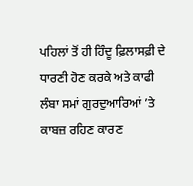ਪਹਿਲਾਂ ਤੋਂ ਹੀ ਹਿੰਦੂ ਫ਼ਿਲਾਸਫ਼ੀ ਦੇ ਧਾਰਣੀ ਹੋਣ ਕਰਕੇ ਅਤੇ ਕਾਫੀ ਲੰਬਾ ਸਮਾਂ ਗੁਰਦੁਆਰਿਆਂ ’ਤੇ ਕਾਬਜ਼ ਰਹਿਣ ਕਾਰਣ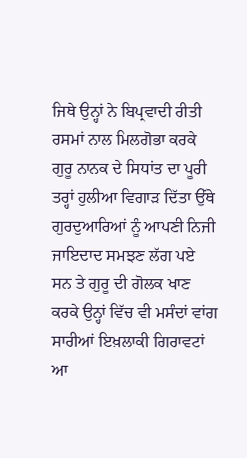ਜਿਥੇ ਉਨ੍ਹਾਂ ਨੇ ਬਿਪ੍ਰਵਾਦੀ ਰੀਤੀ ਰਸਮਾਂ ਨਾਲ ਮਿਲਗੋਭਾ ਕਰਕੇ ਗੁਰੂ ਨਾਨਕ ਦੇ ਸਿਧਾਂਤ ਦਾ ਪੂਰੀ ਤਰ੍ਹਾਂ ਹੁਲੀਆ ਵਿਗਾੜ ਦਿੱਤਾ ਉੱਥੇ ਗੁਰਦੁਆਰਿਆਂ ਨੂੰ ਆਪਣੀ ਨਿਜੀ ਜਾਇਦਾਦ ਸਮਝਣ ਲੱਗ ਪਏ ਸਨ ਤੇ ਗੁਰੂ ਦੀ ਗੋਲਕ ਖਾਣ ਕਰਕੇ ਉਨ੍ਹਾਂ ਵਿੱਚ ਵੀ ਮਸੰਦਾਂ ਵਾਂਗ ਸਾਰੀਆਂ ਇਖ਼ਲਾਕੀ ਗਿਰਾਵਟਾਂ ਆ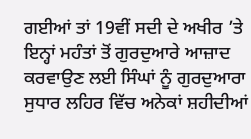ਗਈਆਂ ਤਾਂ 19ਵੀਂ ਸਦੀ ਦੇ ਅਖੀਰ ’ਤੇ ਇਨ੍ਹਾਂ ਮਹੰਤਾਂ ਤੋਂ ਗੁਰਦੁਆਰੇ ਆਜ਼ਾਦ ਕਰਵਾਉਣ ਲਈ ਸਿੰਘਾਂ ਨੂੰ ਗੁਰਦੁਆਰਾ ਸੁਧਾਰ ਲਹਿਰ ਵਿੱਚ ਅਨੇਕਾਂ ਸ਼ਹੀਦੀਆਂ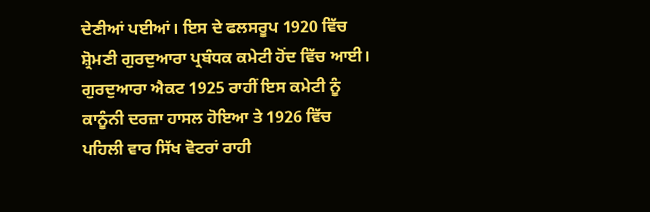ਦੇਣੀਆਂ ਪਈਆਂ। ਇਸ ਦੇ ਫਲਸਰੂਪ 1920 ਵਿੱਚ ਸ਼੍ਰੋਮਣੀ ਗੁਰਦੁਆਰਾ ਪ੍ਰਬੰਧਕ ਕਮੇਟੀ ਹੋਂਦ ਵਿੱਚ ਆਈ। ਗੁਰਦੁਆਰਾ ਐਕਟ 1925 ਰਾਹੀਂ ਇਸ ਕਮੇਟੀ ਨੂੰ ਕਾਨੂੰਨੀ ਦਰਜ਼ਾ ਹਾਸਲ ਹੋਇਆ ਤੇ 1926 ਵਿੱਚ ਪਹਿਲੀ ਵਾਰ ਸਿੱਖ ਵੋਟਰਾਂ ਰਾਹੀ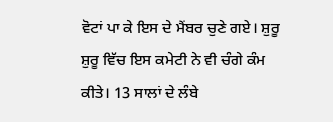ਵੋਟਾਂ ਪਾ ਕੇ ਇਸ ਦੇ ਮੈਂਬਰ ਚੁਣੇ ਗਏ। ਸ਼ੁਰੂ ਸ਼ੁਰੂ ਵਿੱਚ ਇਸ ਕਮੇਟੀ ਨੇ ਵੀ ਚੰਗੇ ਕੰਮ ਕੀਤੇ। 13 ਸਾਲਾਂ ਦੇ ਲੰਬੇ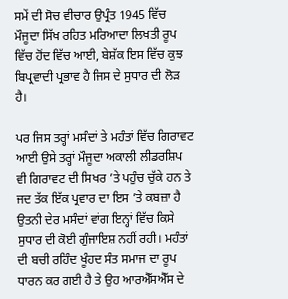ਸਮੇਂ ਦੀ ਸੋਚ ਵੀਚਾਰ ਉਪ੍ਰੰਤ 1945 ਵਿੱਚ ਮੌਜੂਦਾ ਸਿੱਖ ਰਹਿਤ ਮਰਿਆਦਾ ਲਿਖਤੀ ਰੂਪ ਵਿੱਚ ਹੋਂਦ ਵਿੱਚ ਆਈ, ਬੇਸ਼ੱਕ ਇਸ ਵਿੱਚ ਕੁਝ ਬਿਪ੍ਰਵਾਦੀ ਪ੍ਰਭਾਵ ਹੈ ਜਿਸ ਦੇ ਸੁਧਾਰ ਦੀ ਲੋੜ ਹੈ।

ਪਰ ਜਿਸ ਤਰ੍ਹਾਂ ਮਸੰਦਾਂ ਤੇ ਮਹੰਤਾਂ ਵਿੱਚ ਗਿਰਾਵਟ ਆਈ ਉਸੇ ਤਰ੍ਹਾਂ ਮੌਜੂਦਾ ਅਕਾਲੀ ਲੀਡਰਸ਼ਿਪ ਵੀ ਗਿਰਾਵਟ ਦੀ ਸਿਖਰ ’ਤੇ ਪਹੁੰਚ ਚੁੱਕੇ ਹਨ ਤੇ ਜਦ ਤੱਕ ਇੱਕ ਪ੍ਰਵਾਰ ਦਾ ਇਸ ’ਤੇ ਕਬਜ਼ਾ ਹੈ ਉਤਨੀ ਦੇਰ ਮਸੰਦਾਂ ਵਾਂਗ ਇਨ੍ਹਾਂ ਵਿੱਚ ਕਿਸੇ ਸੁਧਾਰ ਦੀ ਕੋਈ ਗੁੰਜਾਇਸ਼ ਨਹੀਂ ਰਹੀ। ਮਹੰਤਾਂ ਦੀ ਬਚੀ ਰਹਿੰਦ ਖੂੰਹਦ ਸੰਤ ਸਮਾਜ ਦਾ ਰੂਪ ਧਾਰਨ ਕਰ ਗਈ ਹੈ ਤੇ ਉਹ ਆਰਐੱਸਐੱਸ ਦੇ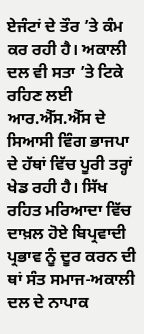ਏਜੰਟਾਂ ਦੇ ਤੌਰ ’ਤੇ ਕੰਮ ਕਰ ਰਹੀ ਹੈ। ਅਕਾਲੀ ਦਲ ਵੀ ਸਤਾ ’ਤੇ ਟਿਕੇ ਰਹਿਣ ਲਈ ਆਰ.ਐੱਸ.ਐੱਸ ਦੇ ਸਿਆਸੀ ਵਿੰਗ ਭਾਜਪਾ ਦੇ ਹੱਥਾਂ ਵਿੱਚ ਪੂਰੀ ਤਰ੍ਹਾਂ ਖੇਡ ਰਹੀ ਹੈ। ਸਿੱਖ ਰਹਿਤ ਮਰਿਆਦਾ ਵਿੱਚ ਦਾਖ਼ਲ ਹੋਏ ਬਿਪ੍ਰਵਾਦੀ ਪ੍ਰਭਾਵ ਨੂੰ ਦੂਰ ਕਰਨ ਦੀ ਥਾਂ ਸੰਤ ਸਮਾਜ-ਅਕਾਲੀ ਦਲ ਦੇ ਨਾਪਾਕ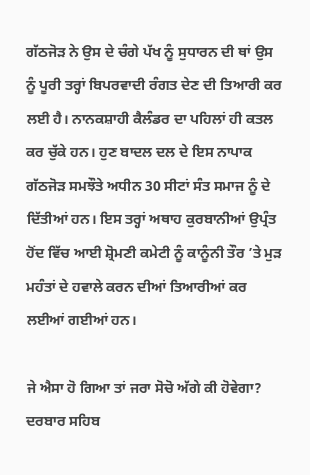ਗੱਠਜੋੜ ਨੇ ਉਸ ਦੇ ਚੰਗੇ ਪੱਖ ਨੂੰ ਸੁਧਾਰਨ ਦੀ ਥਾਂ ਉਸ ਨੂੰ ਪੂਰੀ ਤਰ੍ਹਾਂ ਬਿਪਰਵਾਦੀ ਰੰਗਤ ਦੇਣ ਦੀ ਤਿਆਰੀ ਕਰ ਲਈ ਹੈ। ਨਾਨਕਸ਼ਾਹੀ ਕੈਲੰਡਰ ਦਾ ਪਹਿਲਾਂ ਹੀ ਕਤਲ ਕਰ ਚੁੱਕੇ ਹਨ। ਹੁਣ ਬਾਦਲ ਦਲ ਦੇ ਇਸ ਨਾਪਾਕ ਗੱਠਜੋੜ ਸਮਝੌਤੇ ਅਧੀਨ 30 ਸੀਟਾਂ ਸੰਤ ਸਮਾਜ ਨੂੰ ਦੇ ਦਿੱਤੀਆਂ ਹਨ। ਇਸ ਤਰ੍ਹਾਂ ਅਥਾਹ ਕੁਰਬਾਨੀਆਂ ਉਪ੍ਰੰਤ ਹੋਂਦ ਵਿੱਚ ਆਈ ਸ਼੍ਰੋਮਣੀ ਕਮੇਟੀ ਨੂੰ ਕਾਨੂੰਨੀ ਤੌਰ ’ਤੇ ਮੁੜ ਮਹੰਤਾਂ ਦੇ ਹਵਾਲੇ ਕਰਨ ਦੀਆਂ ਤਿਆਰੀਆਂ ਕਰ ਲਈਆਂ ਗਈਆਂ ਹਨ।

ਜੇ ਐਸਾ ਹੋ ਗਿਆ ਤਾਂ ਜਰਾ ਸੋਚੋ ਅੱਗੇ ਕੀ ਹੋਵੇਗਾ? ਦਰਬਾਰ ਸਹਿਬ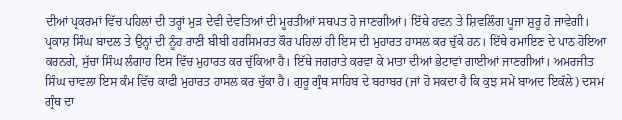ਦੀਆਂ ਪ੍ਰਕਰਮਾਂ ਵਿੱਚ ਪਹਿਲਾਂ ਦੀ ਤਰ੍ਹਾਂ ਮੁੜ ਦੇਵੀ ਦੇਵਤਿਆਂ ਦੀ ਮੂਰਤੀਆਂ ਸਥਪਤ ਹੋ ਜਾਣਗੀਆਂ। ਇੱਥੇ ਹਵਨ ਤੇ ਸ਼ਿਵਲਿੰਗ ਪੂਜਾ ਸ਼ੁਰੂ ਹੋ ਜਾਵੇਗੀ। ਪ੍ਰਕਾਸ਼ ਸਿੰਘ ਬਾਦਲ ਤੇ ਉਨ੍ਹਾਂ ਦੀ ਨੂੰਹ ਰਾਣੀ ਬੀਬੀ ਹਰਸਿਮਰਤ ਕੌਰ ਪਹਿਲਾਂ ਹੀ ਇਸ ਦੀ ਮੁਹਾਰਤ ਹਾਸਲ ਕਰ ਚੁੱਕੇ ਹਨ। ਇੱਥੇ ਰਮਾਇਣ ਦੇ ਪਾਠ ਹੋਇਆ ਕਰਨਗੇ, ਸੁੱਚਾ ਸਿੰਘ ਲੰਗਾਹ ਇਸ ਵਿੱਚ ਮੁਹਾਰਤ ਕਰ ਚੁੱਕਿਆ ਹੈ। ਇੱਥੇ ਜਗਰਾਤੇ ਕਰਵਾ ਕੇ ਮਾਤਾ ਦੀਆਂ ਭੇਟਾਵਾਂ ਗਾਈਆਂ ਜਾਣਗੀਆਂ। ਅਮਰਜੀਤ ਸਿੰਘ ਚਾਵਲਾ ਇਸ ਕੰਮ ਵਿੱਚ ਕਾਫੀ ਮੁਹਾਰਤ ਹਾਸਲ ਕਰ ਚੁੱਕਾ ਹੈ। ਗੁਰੂ ਗ੍ਰੰਥ ਸਾਹਿਬ ਦੇ ਬਰਾਬਰ (ਜਾਂ ਹੋ ਸਕਦਾ ਹੈ ਕਿ ਕੁਝ ਸਮੇਂ ਬਾਅਦ ਇਕੱਲੇ) ਦਸਮ ਗ੍ਰੰਥ ਦਾ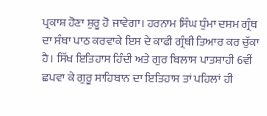ਪ੍ਰਕਾਸ਼ ਹੋਣਾ ਸ਼ੁਰੂ ਹੋ ਜਾਵੇਗਾ। ਹਰਨਾਮ ਸਿੰਘ ਧੁੰਮਾ ਦਸਮ ਗ੍ਰੰਥ ਦਾ ਸੰਥਾ ਪਾਠ ਕਰਵਾਕੇ ਇਸ ਦੇ ਕਾਫੀ ਗ੍ਰੰਥੀ ਤਿਆਰ ਕਰ ਚੁੱਕਾ ਹੈ। ਸਿੱਖ ਇਤਿਹਾਸ ਹਿੰਦੀ ਅਤੇ ਗੁਰ ਬਿਲਾਸ ਪਾਤਸ਼ਾਹੀ 6ਵੀਂ ਛਪਵਾ ਕੇ ਗੁਰੂ ਸਾਹਿਬਾਨ ਦਾ ਇਤਿਹਾਸ ਤਾਂ ਪਹਿਲਾਂ ਹੀ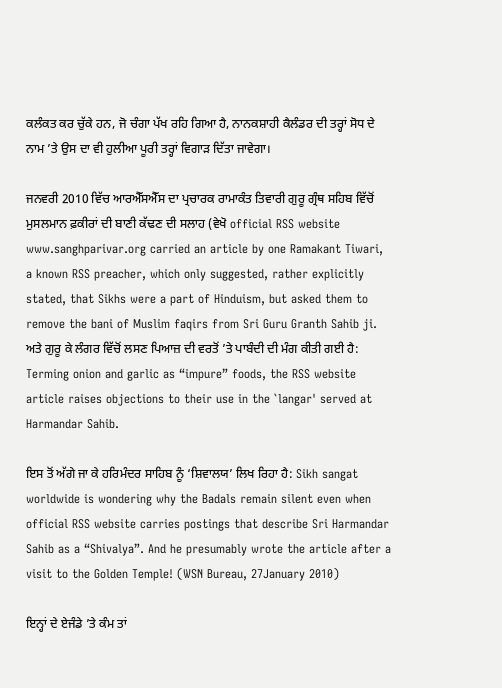ਕਲੰਕਤ ਕਰ ਚੁੱਕੇ ਹਨ, ਜੋ ਚੰਗਾ ਪੱਖ ਰਹਿ ਗਿਆ ਹੈ, ਨਾਨਕਸ਼ਾਹੀ ਕੈਲੰਡਰ ਦੀ ਤਰ੍ਹਾਂ ਸੋਧ ਦੇ ਨਾਮ ’ਤੇ ਉਸ ਦਾ ਵੀ ਹੁਲੀਆ ਪੂਰੀ ਤਰ੍ਹਾਂ ਵਿਗਾੜ ਦਿੱਤਾ ਜਾਵੇਗਾ।

ਜਨਵਰੀ 2010 ਵਿੱਚ ਆਰਐੱਸਐੱਸ ਦਾ ਪ੍ਰਚਾਰਕ ਰਾਮਾਕੰਤ ਤਿਵਾਰੀ ਗੁਰੂ ਗ੍ਰੰਥ ਸਹਿਬ ਵਿੱਚੋਂ ਮੁਸਲਮਾਨ ਫ਼ਕੀਰਾਂ ਦੀ ਬਾਣੀ ਕੱਢਣ ਦੀ ਸਲਾਹ (ਵੇਖੋ official RSS website www.sanghparivar.org carried an article by one Ramakant Tiwari, a known RSS preacher, which only suggested, rather explicitly stated, that Sikhs were a part of Hinduism, but asked them to remove the bani of Muslim faqirs from Sri Guru Granth Sahib ji. ਅਤੇ ਗੁਰੂ ਕੇ ਲੰਗਰ ਵਿੱਚੋਂ ਲਸਣ ਪਿਆਜ਼ ਦੀ ਵਰਤੋਂ ’ਤੇ ਪਾਬੰਦੀ ਦੀ ਮੰਗ ਕੀਤੀ ਗਈ ਹੈ: Terming onion and garlic as “impure” foods, the RSS website article raises objections to their use in the `langar' served at Harmandar Sahib.

ਇਸ ਤੋਂ ਅੱਗੇ ਜਾ ਕੇ ਹਰਿਮੰਦਰ ਸਾਹਿਬ ਨੂੰ ‘ਸ਼ਿਵਾਲਯ’ ਲਿਖ ਰਿਹਾ ਹੈ: Sikh sangat worldwide is wondering why the Badals remain silent even when official RSS website carries postings that describe Sri Harmandar Sahib as a “Shivalya”. And he presumably wrote the article after a visit to the Golden Temple! (WSN Bureau, 27January 2010)

ਇਨ੍ਹਾਂ ਦੇ ਏਜੰਡੇ ’ਤੇ ਕੰਮ ਤਾਂ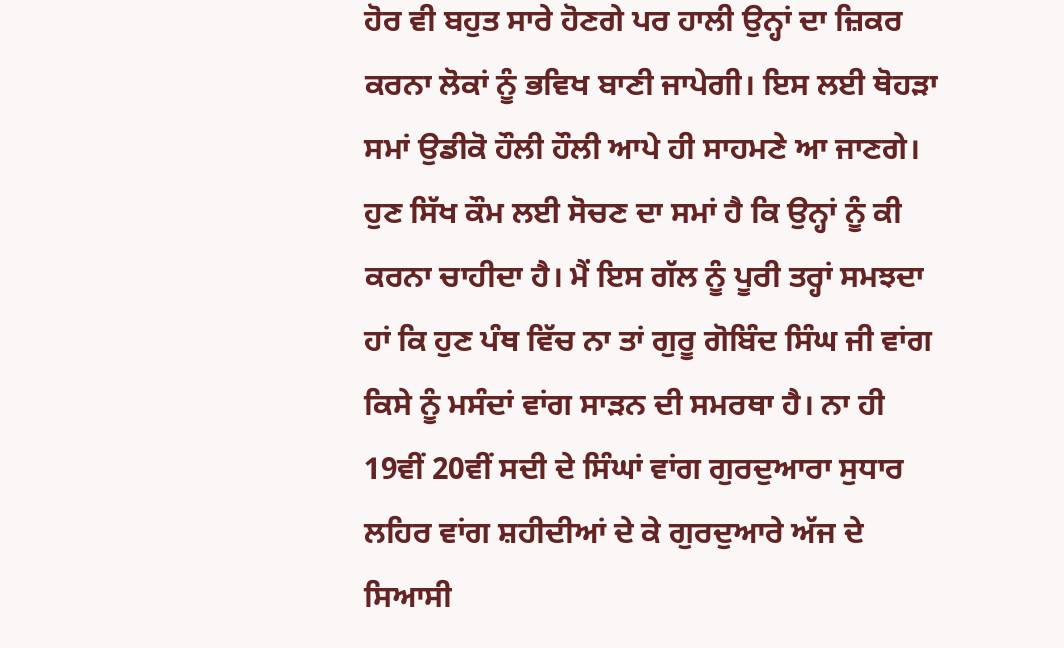ਹੋਰ ਵੀ ਬਹੁਤ ਸਾਰੇ ਹੋਣਗੇ ਪਰ ਹਾਲੀ ਉਨ੍ਹਾਂ ਦਾ ਜ਼ਿਕਰ ਕਰਨਾ ਲੋਕਾਂ ਨੂੰ ਭਵਿਖ ਬਾਣੀ ਜਾਪੇਗੀ। ਇਸ ਲਈ ਥੋਹੜਾ ਸਮਾਂ ਉਡੀਕੋ ਹੌਲੀ ਹੌਲੀ ਆਪੇ ਹੀ ਸਾਹਮਣੇ ਆ ਜਾਣਗੇ। ਹੁਣ ਸਿੱਖ ਕੌਮ ਲਈ ਸੋਚਣ ਦਾ ਸਮਾਂ ਹੈ ਕਿ ਉਨ੍ਹਾਂ ਨੂੰ ਕੀ ਕਰਨਾ ਚਾਹੀਦਾ ਹੈ। ਮੈਂ ਇਸ ਗੱਲ ਨੂੰ ਪੂਰੀ ਤਰ੍ਹਾਂ ਸਮਝਦਾ ਹਾਂ ਕਿ ਹੁਣ ਪੰਥ ਵਿੱਚ ਨਾ ਤਾਂ ਗੁਰੂ ਗੋਬਿੰਦ ਸਿੰਘ ਜੀ ਵਾਂਗ ਕਿਸੇ ਨੂੰ ਮਸੰਦਾਂ ਵਾਂਗ ਸਾੜਨ ਦੀ ਸਮਰਥਾ ਹੈ। ਨਾ ਹੀ 19ਵੀਂ 20ਵੀਂ ਸਦੀ ਦੇ ਸਿੰਘਾਂ ਵਾਂਗ ਗੁਰਦੁਆਰਾ ਸੁਧਾਰ ਲਹਿਰ ਵਾਂਗ ਸ਼ਹੀਦੀਆਂ ਦੇ ਕੇ ਗੁਰਦੁਆਰੇ ਅੱਜ ਦੇ ਸਿਆਸੀ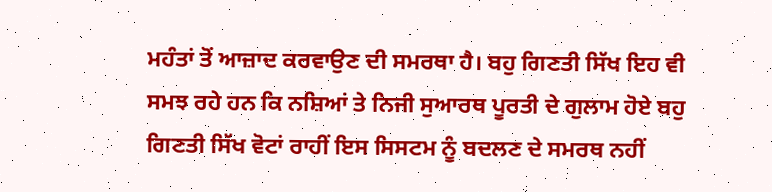ਮਹੰਤਾਂ ਤੋਂ ਆਜ਼ਾਦ ਕਰਵਾਉਣ ਦੀ ਸਮਰਥਾ ਹੈ। ਬਹੁ ਗਿਣਤੀ ਸਿੱਖ ਇਹ ਵੀ ਸਮਝ ਰਹੇ ਹਨ ਕਿ ਨਸ਼ਿਆਂ ਤੇ ਨਿਜੀ ਸੁਆਰਥ ਪੂਰਤੀ ਦੇ ਗੁਲਾਮ ਹੋਏ ਬਹੁ ਗਿਣਤੀ ਸਿੱਖ ਵੋਟਾਂ ਰਾਹੀਂ ਇਸ ਸਿਸਟਮ ਨੂੰ ਬਦਲਣ ਦੇ ਸਮਰਥ ਨਹੀਂ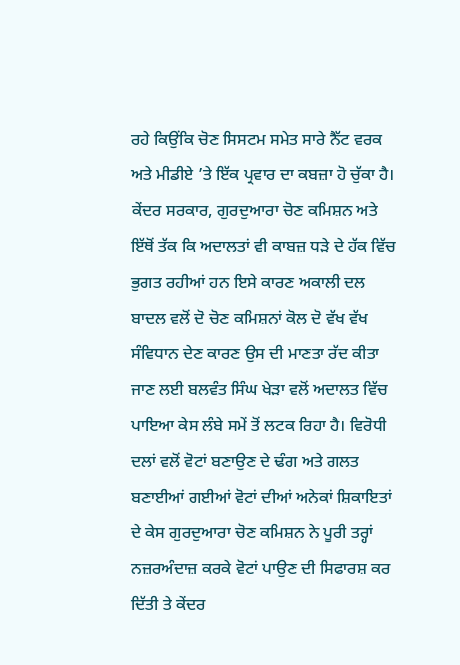ਰਹੇ ਕਿਉਂਕਿ ਚੋਣ ਸਿਸਟਮ ਸਮੇਤ ਸਾਰੇ ਨੈੱਟ ਵਰਕ ਅਤੇ ਮੀਡੀਏ ’ਤੇ ਇੱਕ ਪ੍ਰਵਾਰ ਦਾ ਕਬਜ਼ਾ ਹੋ ਚੁੱਕਾ ਹੈ। ਕੇਂਦਰ ਸਰਕਾਰ, ਗੁਰਦੁਆਰਾ ਚੋਣ ਕਮਿਸ਼ਨ ਅਤੇ ਇੱਥੋਂ ਤੱਕ ਕਿ ਅਦਾਲਤਾਂ ਵੀ ਕਾਬਜ਼ ਧੜੇ ਦੇ ਹੱਕ ਵਿੱਚ ਭੁਗਤ ਰਹੀਆਂ ਹਨ ਇਸੇ ਕਾਰਣ ਅਕਾਲੀ ਦਲ ਬਾਦਲ ਵਲੋਂ ਦੋ ਚੋਣ ਕਮਿਸ਼ਨਾਂ ਕੋਲ ਦੋ ਵੱਖ ਵੱਖ ਸੰਵਿਧਾਨ ਦੇਣ ਕਾਰਣ ਉਸ ਦੀ ਮਾਣਤਾ ਰੱਦ ਕੀਤਾ ਜਾਣ ਲਈ ਬਲਵੰਤ ਸਿੰਘ ਖੇੜਾ ਵਲੋਂ ਅਦਾਲਤ ਵਿੱਚ ਪਾਇਆ ਕੇਸ ਲੰਬੇ ਸਮੇਂ ਤੋਂ ਲਟਕ ਰਿਹਾ ਹੈ। ਵਿਰੋਧੀ ਦਲਾਂ ਵਲੋਂ ਵੋਟਾਂ ਬਣਾਉਣ ਦੇ ਢੰਗ ਅਤੇ ਗਲਤ ਬਣਾਈਆਂ ਗਈਆਂ ਵੋਟਾਂ ਦੀਆਂ ਅਨੇਕਾਂ ਸ਼ਿਕਾਇਤਾਂ ਦੇ ਕੇਸ ਗੁਰਦੁਆਰਾ ਚੋਣ ਕਮਿਸ਼ਨ ਨੇ ਪੂਰੀ ਤਰ੍ਹਾਂ ਨਜ਼ਰਅੰਦਾਜ਼ ਕਰਕੇ ਵੋਟਾਂ ਪਾਉਣ ਦੀ ਸਿਫਾਰਸ਼ ਕਰ ਦਿੱਤੀ ਤੇ ਕੇਂਦਰ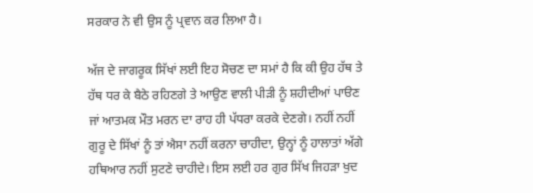ਸਰਕਾਰ ਨੇ ਵੀ ਉਸ ਨੂੰ ਪ੍ਰਵਾਨ ਕਰ ਲਿਆ ਹੈ।

ਅੱਜ ਦੇ ਜਾਗਰੂਕ ਸਿੱਖਾਂ ਲਈ ਇਹ ਸੋਚਣ ਦਾ ਸਮਾਂ ਹੈ ਕਿ ਕੀ ਉਹ ਹੱਥ ਤੇ ਹੱਥ ਧਰ ਕੇ ਬੈਠੇ ਰਹਿਣਗੇ ਤੇ ਆਉਣ ਵਾਲੀ ਪੀੜੀ ਨੂੰ ਸ਼ਹੀਦੀਆਂ ਪਾੳਣ ਜਾਂ ਆਤਮਕ ਮੌਤ ਮਰਨ ਦਾ ਰਾਹ ਹੀ ਪੱਧਰਾ ਕਰਕੇ ਦੇਣਗੇ। ਨਹੀਂ ਨਹੀਂ ਗੁਰੂ ਦੇ ਸਿੱਖਾਂ ਨੂੰ ਤਾਂ ਐਸਾ ਨਹੀਂ ਕਰਨਾ ਚਾਹੀਦਾ, ਉਨ੍ਹਾਂ ਨੂੰ ਹਾਲਾਤਾਂ ਅੱਗੇ ਹਥਿਆਰ ਨਹੀਂ ਸੁਟਣੇ ਚਾਹੀਦੇ। ਇਸ ਲਈ ਹਰ ਗੁਰ ਸਿੱਖ ਜਿਹੜਾ ਖੁਦ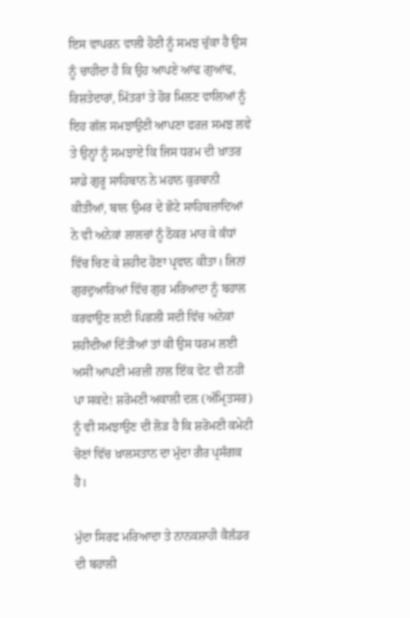ਇਸ ਵਾਪਰਨ ਵਾਲੀ ਹੋਣੀ ਨੂੰ ਸਮਝ ਚੁੱਕਾ ਹੈ ਉਸ ਨੂੰ ਚਾਹੀਦਾ ਹੈ ਕਿ ਉਹ ਆਪਣੇ ਆਂਢ ਗੁਆਂਢ, ਰਿਸ਼ਤੇਦਾਰਾਂ, ਮਿੱਤਰਾਂ ਤੇ ਹੋਰ ਮਿਲਣ ਵਾਲਿਆਂ ਨੂੰ ਇਹ ਗੱਲ ਸਮਝਾਉਣੀ ਆਪਣਾ ਫਰਜ਼ ਸਮਝ ਲਵੇ ਤੇ ਉਨ੍ਹਾਂ ਨੂੰ ਸਮਝਾਏ ਕਿ ਜਿਸ ਧਰਮ ਦੀ ਖ਼ਾਤਰ ਸਾਡੇ ਗੁਰੂ ਸਾਹਿਬਾਨ ਨੇ ਮਹਾਨ ਕੁਰਬਾਨੀ ਕੀਤੀਆਂ, ਬਾਲ ਉਮਰ ਦੇ ਛੋਟੇ ਸਾਹਿਬਜ਼ਾਦਿਆਂ ਨੇ ਵੀ ਅਨੇਕਾਂ ਲਾਲਚਾਂ ਨੂੰ ਠੋਕਰ ਮਾਰ ਕੇ ਕੰਧਾਂ ਵਿੱਚ ਚਿਣ ਕੇ ਸ਼ਹੀਦ ਹੋਣਾ ਪ੍ਰਵਾਨ ਕੀਤਾ। ਜਿਨਾਂ ਗੁਰਦੁਆਰਿਆਂ ਵਿੱਚ ਗੁਰ ਮਰਿਆਦਾ ਨੂੰ ਬਹਾਲ ਕਰਵਾਉਣ ਲਈ ਪਿਛਲੀ ਸਦੀ ਵਿੱਚ ਅਨੇਕਾਂ ਸ਼ਹੀਦੀਆਂ ਦਿੱਤੀਆਂ ਤਾਂ ਕੀ ਉਸ ਧਰਮ ਲਈ ਅਸੀਂ ਆਪਣੀ ਮਰਜ਼ੀ ਨਾਲ ਇੱਕ ਵੋਟ ਵੀ ਨਹੀਂ ਪਾ ਸਕਦੇ! ਸ਼ਰੋਮਣੀ ਅਕਾਲੀ ਦਲ (ਅੰਮ੍ਰਿਤਸਰ) ਨੂੰ ਵੀ ਸਮਝਾਉਣ ਦੀ ਲੋੜ ਹੈ ਕਿ ਸ਼ਰੋਮਣੀ ਕਮੇਟੀ ਚੋਣਾਂ ਵਿੱਚ ਖ਼ਾਲਸਤਾਨ ਦਾ ਮੁੱਦਾ ਗੈਰ ਪ੍ਰਸੰਗਕ ਹੈ।

ਮੁੱਦਾ ਸਿਰਫ ਮਰਿਆਦਾ ਤੇ ਨਾਨਕਸ਼ਾਹੀ ਕੈਲੰਡਰ ਦੀ ਬਹਾਲੀ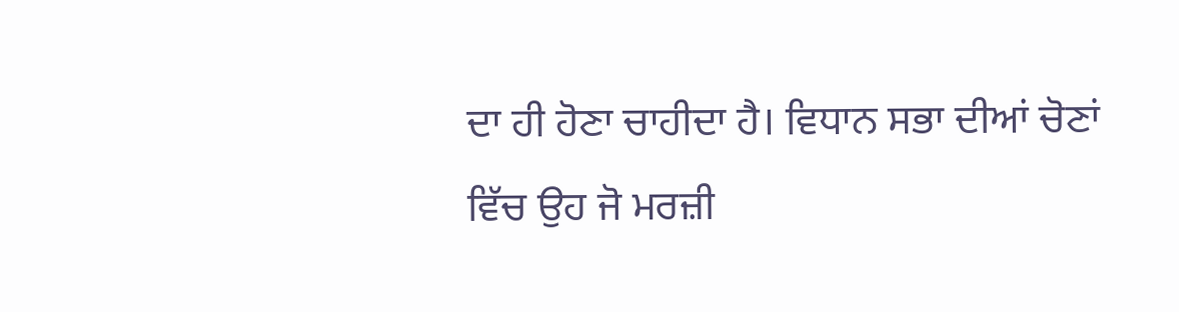ਦਾ ਹੀ ਹੋਣਾ ਚਾਹੀਦਾ ਹੈ। ਵਿਧਾਨ ਸਭਾ ਦੀਆਂ ਚੋਣਾਂ ਵਿੱਚ ਉਹ ਜੋ ਮਰਜ਼ੀ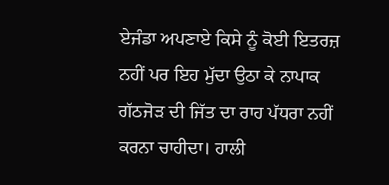ਏਜੰਡਾ ਅਪਣਾਏ ਕਿਸੇ ਨੂੰ ਕੋਈ ਇਤਰਜ਼ ਨਹੀਂ ਪਰ ਇਹ ਮੁੱਦਾ ਉਠਾ ਕੇ ਨਾਪਾਕ ਗੱਠਜੋੜ ਦੀ ਜਿੱਤ ਦਾ ਰਾਹ ਪੱਧਰਾ ਨਹੀਂ ਕਰਨਾ ਚਾਹੀਦਾ। ਹਾਲੀ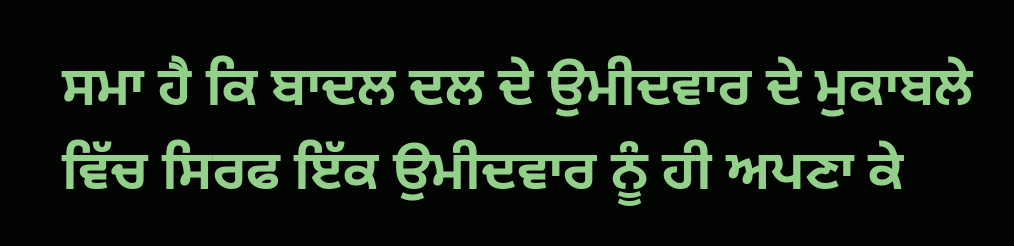ਸਮਾ ਹੈ ਕਿ ਬਾਦਲ ਦਲ ਦੇ ਉਮੀਦਵਾਰ ਦੇ ਮੁਕਾਬਲੇ ਵਿੱਚ ਸਿਰਫ ਇੱਕ ਉਮੀਦਵਾਰ ਨੂੰ ਹੀ ਅਪਣਾ ਕੇ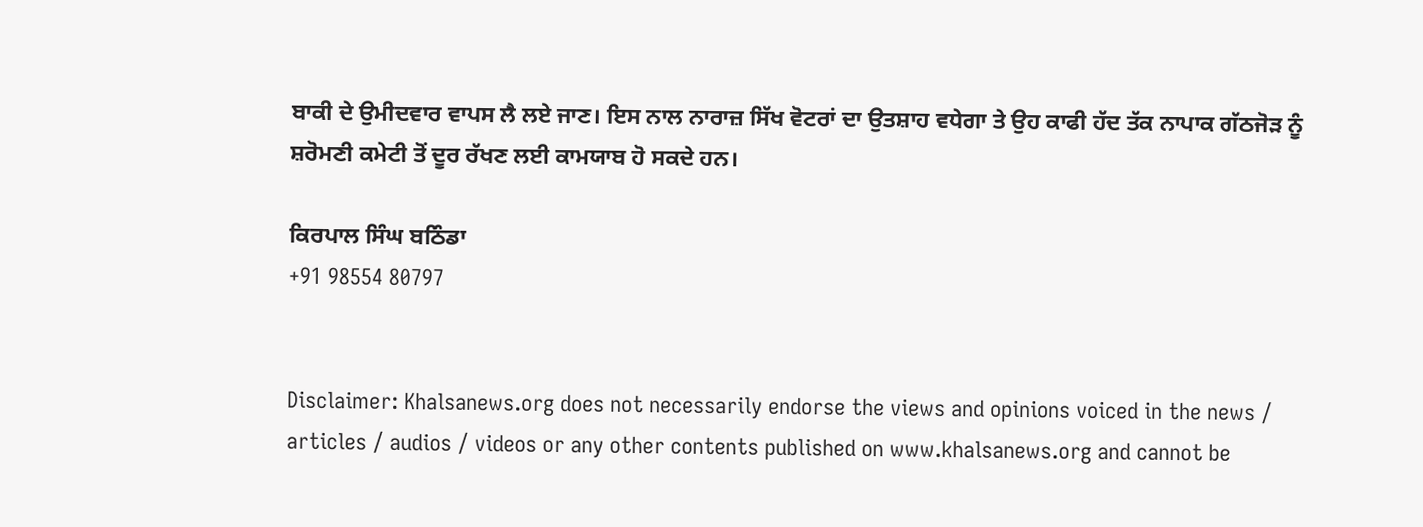ਬਾਕੀ ਦੇ ਉਮੀਦਵਾਰ ਵਾਪਸ ਲੈ ਲਏ ਜਾਣ। ਇਸ ਨਾਲ ਨਾਰਾਜ਼ ਸਿੱਖ ਵੋਟਰਾਂ ਦਾ ਉਤਸ਼ਾਹ ਵਧੇਗਾ ਤੇ ਉਹ ਕਾਫੀ ਹੱਦ ਤੱਕ ਨਾਪਾਕ ਗੱਠਜੋੜ ਨੂੰ ਸ਼ਰੋਮਣੀ ਕਮੇਟੀ ਤੋਂ ਦੂਰ ਰੱਖਣ ਲਈ ਕਾਮਯਾਬ ਹੋ ਸਕਦੇ ਹਨ।

ਕਿਰਪਾਲ ਸਿੰਘ ਬਠਿੰਡਾ
+91 98554 80797


Disclaimer: Khalsanews.org does not necessarily endorse the views and opinions voiced in the news / articles / audios / videos or any other contents published on www.khalsanews.org and cannot be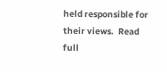held responsible for their views.  Read full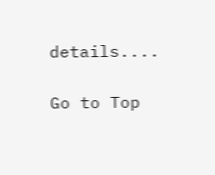details....

Go to Top